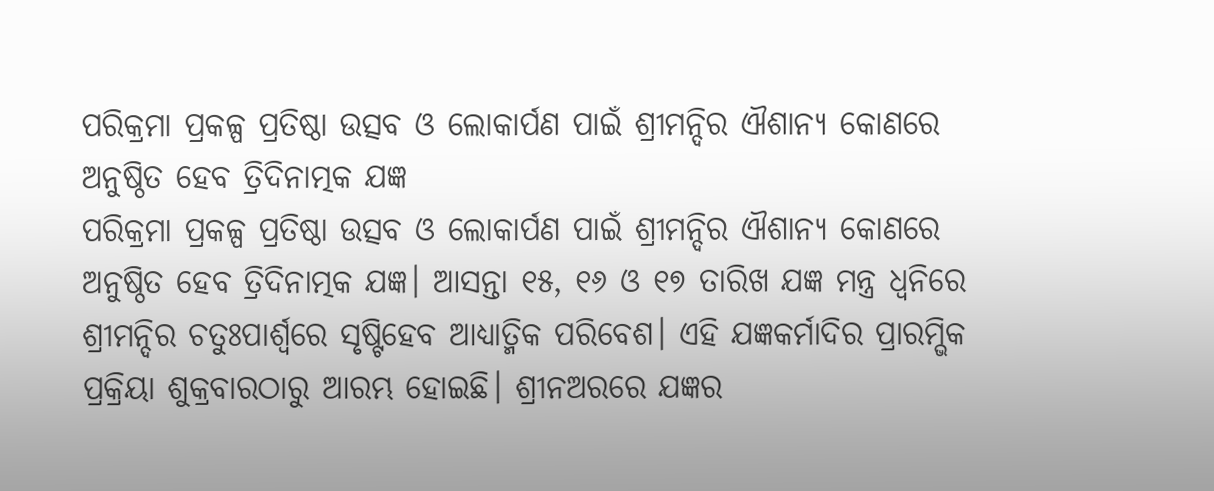ପରିକ୍ରମା ପ୍ରକଳ୍ପ ପ୍ରତିଷ୍ଠା ଉତ୍ସବ ଓ ଲୋକାର୍ପଣ ପାଇଁ ଶ୍ରୀମନ୍ଦିର ଐଶାନ୍ୟ କୋଣରେ ଅନୁଷ୍ଠିତ ହେବ ତ୍ରିଦିନାତ୍ମକ ଯଜ୍ଞ
ପରିକ୍ରମା ପ୍ରକଳ୍ପ ପ୍ରତିଷ୍ଠା ଉତ୍ସବ ଓ ଲୋକାର୍ପଣ ପାଇଁ ଶ୍ରୀମନ୍ଦିର ଐଶାନ୍ୟ କୋଣରେ ଅନୁଷ୍ଠିତ ହେବ ତ୍ରିଦିନାତ୍ମକ ଯଜ୍ଞ। ଆସନ୍ତା ୧୫, ୧୬ ଓ ୧୭ ତାରିଖ ଯଜ୍ଞ ମନ୍ତ୍ର ଧ୍ୱନିରେ ଶ୍ରୀମନ୍ଦିର ଚତୁଃପାର୍ଶ୍ବରେ ସୃଷ୍ଟିହେବ ଆଧ୍ୟାତ୍ମିକ ପରିବେଶ। ଏହି ଯଜ୍ଞକର୍ମାଦିର ପ୍ରାରମ୍ଭିକ ପ୍ରକ୍ରିୟା ଶୁକ୍ରବାରଠାରୁ ଆରମ୍ଭ ହୋଇଛି। ଶ୍ରୀନଅରରେ ଯଜ୍ଞର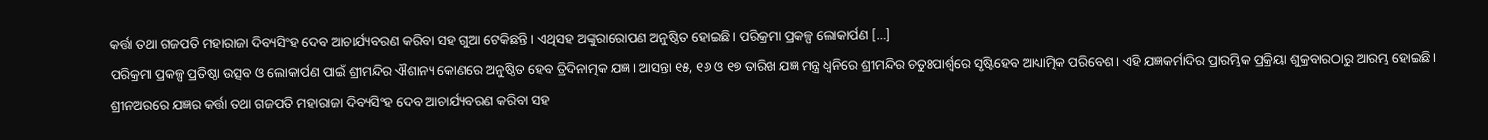କର୍ତ୍ତା ତଥା ଗଜପତି ମହାରାଜା ଦିବ୍ୟସିଂହ ଦେବ ଆଚାର୍ଯ୍ୟବରଣ କରିବା ସହ ଗୁଆ ଟେକିଛନ୍ତି। ଏଥିସହ ଅଙ୍କୁରାରୋପଣ ଅନୁଷ୍ଠିତ ହୋଇଛି। ପରିକ୍ରମା ପ୍ରକଳ୍ପ ଲୋକାର୍ପଣ […]
ପରିକ୍ରମା ପ୍ରକଳ୍ପ ପ୍ରତିଷ୍ଠା ଉତ୍ସବ ଓ ଲୋକାର୍ପଣ ପାଇଁ ଶ୍ରୀମନ୍ଦିର ଐଶାନ୍ୟ କୋଣରେ ଅନୁଷ୍ଠିତ ହେବ ତ୍ରିଦିନାତ୍ମକ ଯଜ୍ଞ। ଆସନ୍ତା ୧୫, ୧୬ ଓ ୧୭ ତାରିଖ ଯଜ୍ଞ ମନ୍ତ୍ର ଧ୍ୱନିରେ ଶ୍ରୀମନ୍ଦିର ଚତୁଃପାର୍ଶ୍ବରେ ସୃଷ୍ଟିହେବ ଆଧ୍ୟାତ୍ମିକ ପରିବେଶ। ଏହି ଯଜ୍ଞକର୍ମାଦିର ପ୍ରାରମ୍ଭିକ ପ୍ରକ୍ରିୟା ଶୁକ୍ରବାରଠାରୁ ଆରମ୍ଭ ହୋଇଛି। ଶ୍ରୀନଅରରେ ଯଜ୍ଞର କର୍ତ୍ତା ତଥା ଗଜପତି ମହାରାଜା ଦିବ୍ୟସିଂହ ଦେବ ଆଚାର୍ଯ୍ୟବରଣ କରିବା ସହ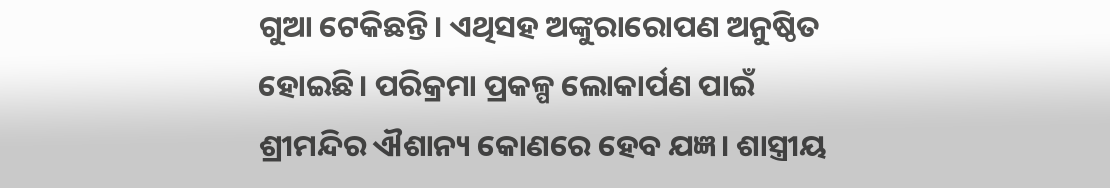ଗୁଆ ଟେକିଛନ୍ତି। ଏଥିସହ ଅଙ୍କୁରାରୋପଣ ଅନୁଷ୍ଠିତ ହୋଇଛି। ପରିକ୍ରମା ପ୍ରକଳ୍ପ ଲୋକାର୍ପଣ ପାଇଁ ଶ୍ରୀମନ୍ଦିର ଐଶାନ୍ୟ କୋଣରେ ହେବ ଯଜ୍ଞ। ଶାସ୍ତ୍ରୀୟ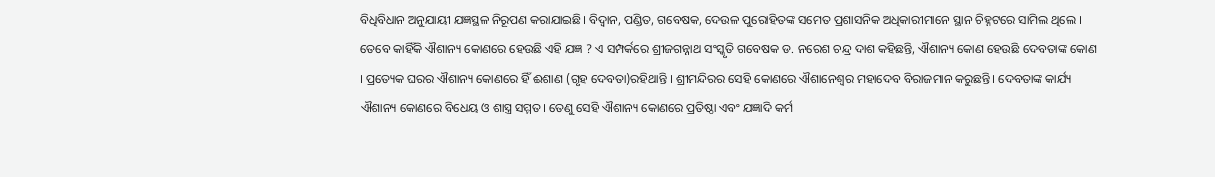ବିଧିବିଧାନ ଅନୁଯାୟୀ ଯଜ୍ଞସ୍ଥଳ ନିରୂପଣ କରାଯାଇଛି। ବିଦ୍ୱାନ, ପଣ୍ଡିତ, ଗବେଷକ, ଦେଉଳ ପୁରୋହିତଙ୍କ ସମେତ ପ୍ରଶାସନିକ ଅଧିକାରୀମାନେ ସ୍ଥାନ ଚିହ୍ନଟରେ ସାମିଲ ଥିଲେ । ତେବେ କାହିଁକି ଐଶାନ୍ୟ କୋଣରେ ହେଉଛି ଏହି ଯଜ୍ଞ ? ଏ ସମ୍ପର୍କରେ ଶ୍ରୀଜଗନ୍ନାଥ ସଂସ୍କୃତି ଗବେଷକ ଡ. ନରେଶ ଚନ୍ଦ୍ର ଦାଶ କହିଛନ୍ତି, ଐଶାନ୍ୟ କୋଣ ହେଉଛି ଦେବତାଙ୍କ କୋଣ । ପ୍ରତ୍ୟେକ ଘରର ଐଶାନ୍ୟ କୋଣରେ ହିଁ ଈଶାଣ (ଗୃହ ଦେବତା)ରହିଥାନ୍ତି । ଶ୍ରୀମନ୍ଦିରର ସେହି କୋଣରେ ଐଶାନେଶ୍ୱର ମହାଦେବ ବିରାଜମାନ କରୁଛନ୍ତି। ଦେବତାଙ୍କ କାର୍ଯ୍ୟ ଐଶାନ୍ୟ କୋଣରେ ବିଧେୟ ଓ ଶାସ୍ତ୍ର ସମ୍ମତ। ତେଣୁ ସେହି ଐଶାନ୍ୟ କୋଣରେ ପ୍ରତିଷ୍ଠା ଏବଂ ଯଜ୍ଞାଦି କର୍ମ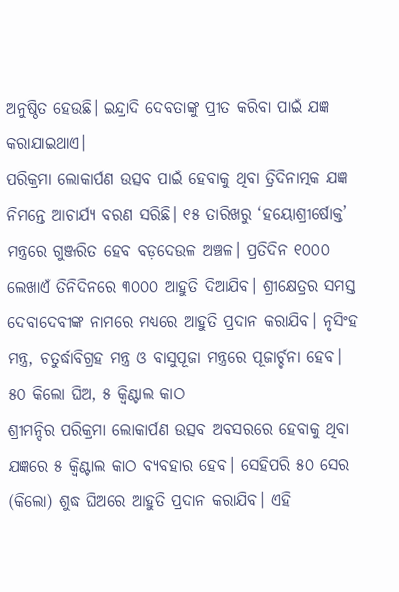ଅନୁଷ୍ଠିତ ହେଉଛି। ଇନ୍ଦ୍ରାଦି ଦେବତାଙ୍କୁ ପ୍ରୀତ କରିବା ପାଇଁ ଯଜ୍ଞ କରାଯାଇଥାଏ।
ପରିକ୍ରମା ଲୋକାର୍ପଣ ଉତ୍ସବ ପାଇଁ ହେବାକୁ ଥିବା ତ୍ରିଦିନାତ୍ମକ ଯଜ୍ଞ ନିମନ୍ତେ ଆଚାର୍ଯ୍ୟ ବରଣ ସରିଛି। ୧୫ ତାରିଖରୁ ‘ହୟୋଶ୍ରୀର୍ଷୋକ୍ତ’ ମନ୍ତ୍ରରେ ଗୁଞ୍ଜରିତ ହେବ ବଡ଼ଦେଉଳ ଅଞ୍ଚଳ। ପ୍ରତିଦିନ ୧୦୦୦ ଲେଖାଏଁ ତିନିଦିନରେ ୩୦୦୦ ଆହୁତି ଦିଆଯିବ। ଶ୍ରୀକ୍ଷେତ୍ରର ସମସ୍ତ ଦେବାଦେବୀଙ୍କ ନାମରେ ମଧ୍ୟରେ ଆହୁତି ପ୍ରଦାନ କରାଯିବ। ନୃସିଂହ ମନ୍ତ୍ର, ଚତୁର୍ଦ୍ଧାବିଗ୍ରହ ମନ୍ତ୍ର ଓ ବାସୁପୂଜା ମନ୍ତ୍ରରେ ପୂଜାର୍ଚ୍ଚନା ହେବ।
୫୦ କିଲୋ ଘିଅ, ୫ କ୍ବିଣ୍ଟାଲ କାଠ
ଶ୍ରୀମନ୍ଦିର ପରିକ୍ରମା ଲୋକାର୍ପଣ ଉତ୍ସବ ଅବସରରେ ହେବାକୁ ଥିବା ଯଜ୍ଞରେ ୫ କ୍ୱିଣ୍ଟାଲ କାଠ ବ୍ୟବହାର ହେବ। ସେହିପରି ୫୦ ସେର (କିଲୋ) ଶୁଦ୍ଧ ଘିଅରେ ଆହୁତି ପ୍ରଦାନ କରାଯିବ। ଏହି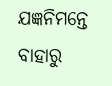ଯଜ୍ଞନିମନ୍ତେ ବାହାରୁ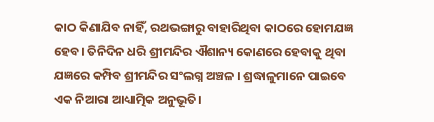କାଠ କିଣାଯିବ ନାହିଁ, ରଥଭଙ୍ଗାରୁ ବାହାରିଥିବା କାଠରେ ହୋମଯଜ୍ଞ ହେବ। ତିନିଦିନ ଧରି ଶ୍ରୀମନ୍ଦିର ଐଶାନ୍ୟ କୋଣରେ ହେବାକୁ ଥିବା ଯଜ୍ଞରେ କମ୍ପିବ ଶ୍ରୀମନ୍ଦିର ସଂଲଗ୍ନ ଅଞ୍ଚଳ । ଶ୍ରଦ୍ଧାଳୁମାନେ ପାଇବେ ଏକ ନିଆରା ଆଧ୍ୟାତ୍ମିକ ଅନୁଭୂତି।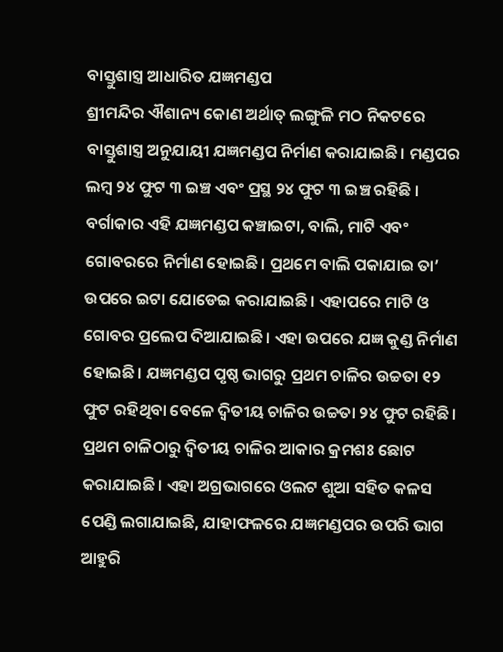ବାସ୍ତୁଶାସ୍ତ୍ର ଆଧାରିତ ଯଜ୍ଞମଣ୍ଡପ
ଶ୍ରୀମନ୍ଦିର ଐଶାନ୍ୟ କୋଣ ଅର୍ଥାତ୍ ଲଙ୍ଗୁଳି ମଠ ନିକଟରେ ବାସ୍ତୁଶାସ୍ତ୍ର ଅନୁଯାୟୀ ଯଜ୍ଞମଣ୍ଡପ ନିର୍ମାଣ କରାଯାଇଛି। ମଣ୍ଡପର ଲମ୍ବ ୨୪ ଫୁଟ ୩ ଇଞ୍ଚ ଏବଂ ପ୍ରସ୍ଥ ୨୪ ଫୁଟ ୩ ଇଞ୍ଚ ରହିଛି । ବର୍ଗାକାର ଏହି ଯଜ୍ଞମଣ୍ଡପ କଞ୍ଚାଇଟା, ବାଲି, ମାଟି ଏବଂ ଗୋବରରେ ନିର୍ମାଣ ହୋଇଛି। ପ୍ରଥମେ ବାଲି ପକାଯାଇ ତା’ ଉପରେ ଇଟା ଯୋଡେଇ କରାଯାଇଛି। ଏହାପରେ ମାଟି ଓ ଗୋବର ପ୍ରଲେପ ଦିଆଯାଇଛି। ଏହା ଉପରେ ଯଜ୍ଞ କୁଣ୍ଡ ନିର୍ମାଣ ହୋଇଛି। ଯଜ୍ଞମଣ୍ଡପ ପୃଷ୍ଠ ଭାଗରୁ ପ୍ରଥମ ଚାଳିର ଉଚ୍ଚତା ୧୨ ଫୁଟ ରହିଥିବା ବେଳେ ଦ୍ୱିତୀୟ ଚାଳିର ଉଚ୍ଚତା ୨୪ ଫୁଟ ରହିଛି। ପ୍ରଥମ ଚାଳିଠାରୁ ଦ୍ୱିତୀୟ ଚାଳିର ଆକାର କ୍ରମଶଃ ଛୋଟ କରାଯାଇଛି। ଏହା ଅଗ୍ରଭାଗରେ ଓଲଟ ଶୁଆ ସହିତ କଳସ ପେଣ୍ଡି ଲଗାଯାଇଛି, ଯାହାଫଳରେ ଯଜ୍ଞମଣ୍ଡପର ଉପରି ଭାଗ ଆହୁରି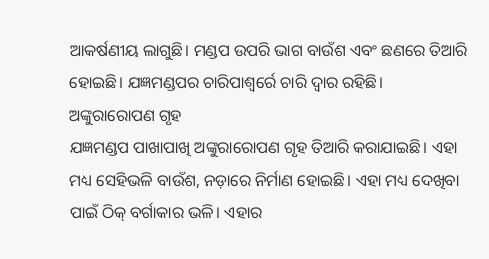ଆକର୍ଷଣୀୟ ଲାଗୁଛି। ମଣ୍ଡପ ଉପରି ଭାଗ ବାଉଁଶ ଏବଂ ଛଣରେ ତିଆରି ହୋଇଛି। ଯଜ୍ଞମଣ୍ଡପର ଚାରିପାଶ୍ୱର୍ରେ ଚାରି ଦ୍ୱାର ରହିଛି।
ଅଙ୍କୁରାରୋପଣ ଗୃହ
ଯଜ୍ଞମଣ୍ଡପ ପାଖାପାଖି ଅଙ୍କୁରାରୋପଣ ଗୃହ ତିଆରି କରାଯାଇଛି। ଏହା ମଧ୍ୟ ସେହିଭଳି ବାଉଁଶ, ନଡ଼ାରେ ନିର୍ମାଣ ହୋଇଛି। ଏହା ମଧ୍ୟ ଦେଖିବା ପାଇଁ ଠିକ୍ ବର୍ଗାକାର ଭଳି। ଏହାର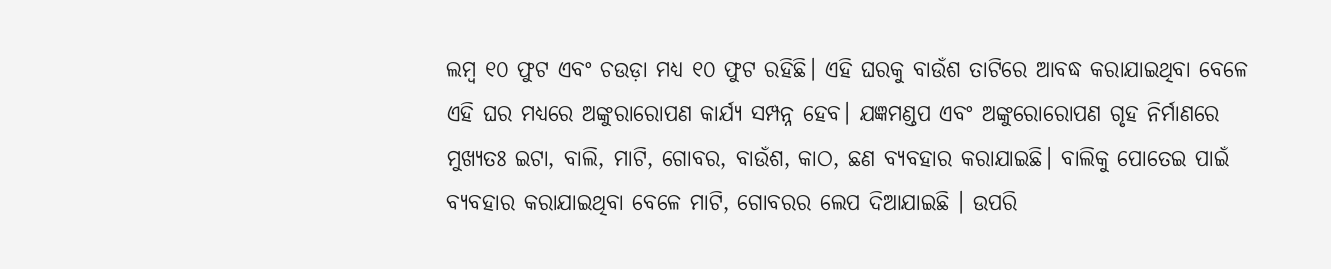ଲମ୍ବ ୧୦ ଫୁଟ ଏବଂ ଚଉଡ଼ା ମଧ୍ୟ ୧୦ ଫୁଟ ରହିଛି। ଏହି ଘରକୁ ବାଉଁଶ ତାଟିରେ ଆବଦ୍ଧ କରାଯାଇଥିବା ବେଳେ ଏହି ଘର ମଧ୍ୟରେ ଅଙ୍କୁରାରୋପଣ କାର୍ଯ୍ୟ ସମ୍ପନ୍ନ ହେବ। ଯଜ୍ଞମଣ୍ଡପ ଏବଂ ଅଙ୍କୁରୋରୋପଣ ଗୃହ ନିର୍ମାଣରେ ମୁଖ୍ୟତଃ ଇଟା, ବାଲି, ମାଟି, ଗୋବର, ବାଉଁଶ, କାଠ, ଛଣ ବ୍ୟବହାର କରାଯାଇଛି। ବାଲିକୁ ପୋତେଇ ପାଇଁ ବ୍ୟବହାର କରାଯାଇଥିବା ବେଳେ ମାଟି, ଗୋବରର ଲେପ ଦିଆଯାଇଛି । ଉପରି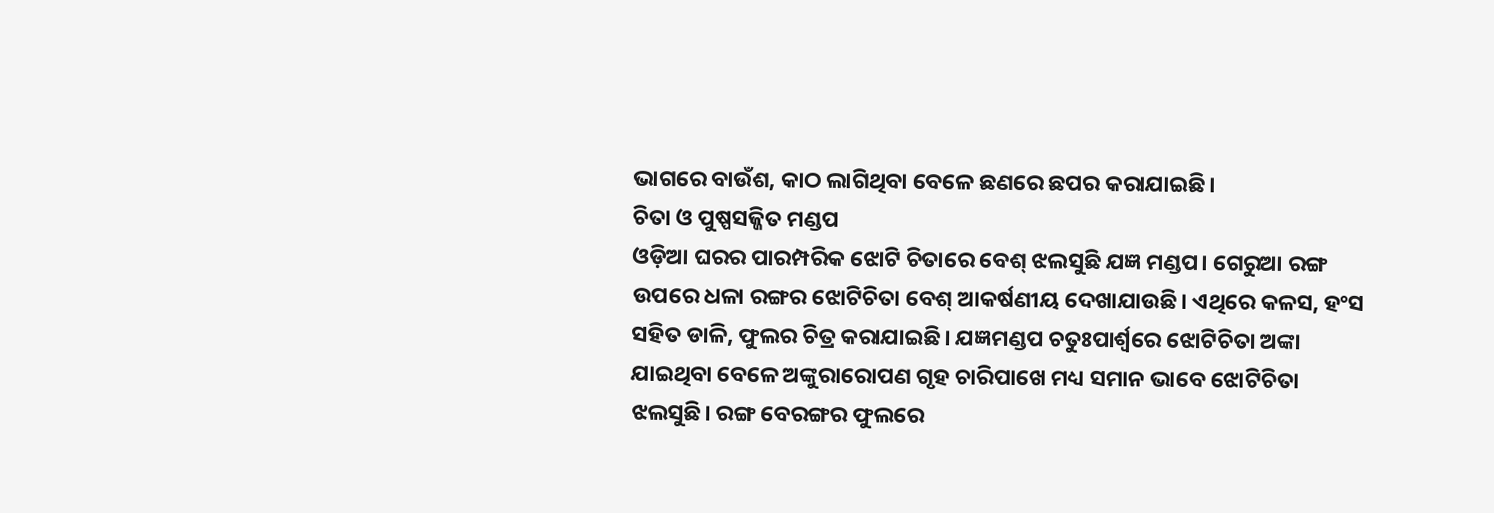ଭାଗରେ ବାଉଁଶ, କାଠ ଲାଗିଥିବା ବେଳେ ଛଣରେ ଛପର କରାଯାଇଛି।
ଚିତା ଓ ପୁଷ୍ପସଜ୍ଜିତ ମଣ୍ଡପ
ଓଡ଼ିଆ ଘରର ପାରମ୍ପରିକ ଝୋଟି ଚିତାରେ ବେଶ୍ ଝଲସୁଛି ଯଜ୍ଞ ମଣ୍ଡପ। ଗେରୁଆ ରଙ୍ଗ ଉପରେ ଧଳା ରଙ୍ଗର ଝୋଟିଚିତା ବେଶ୍ ଆକର୍ଷଣୀୟ ଦେଖାଯାଉଛି। ଏଥିରେ କଳସ, ହଂସ ସହିତ ଡାଳି, ଫୁଲର ଚିତ୍ର କରାଯାଇଛି। ଯଜ୍ଞମଣ୍ଡପ ଚତୁଃପାର୍ଶ୍ବରେ ଝୋଟିଚିତା ଅଙ୍କା ଯାଇଥିବା ବେଳେ ଅଙ୍କୁରାରୋପଣ ଗୃହ ଚାରିପାଖେ ମଧ୍ୟ ସମାନ ଭାବେ ଝୋଟିଚିତା ଝଲସୁଛି। ରଙ୍ଗ ବେରଙ୍ଗର ଫୁଲରେ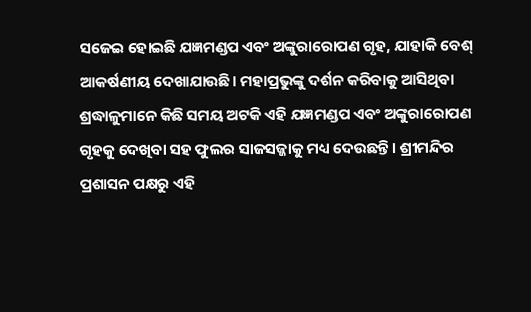ସଜେଇ ହୋଇଛି ଯଜ୍ଞମଣ୍ଡପ ଏବଂ ଅଙ୍କୁରାରୋପଣ ଗୃହ, ଯାହାକି ବେଶ୍ ଆକର୍ଷଣୀୟ ଦେଖାଯାଉଛି। ମହାପ୍ରଭୁଙ୍କୁ ଦର୍ଶନ କରିବାକୁ ଆସିଥିବା ଶ୍ରଦ୍ଧାଳୁମାନେ କିଛି ସମୟ ଅଟକି ଏହି ଯଜ୍ଞମଣ୍ଡପ ଏବଂ ଅଙ୍କୁରାରୋପଣ ଗୃହକୁ ଦେଖିବା ସହ ଫୁଲର ସାଜସଜ୍ଜାକୁ ମଧ୍ୟ ଦେଉଛନ୍ତି। ଶ୍ରୀମନ୍ଦିର ପ୍ରଶାସନ ପକ୍ଷରୁ ଏହି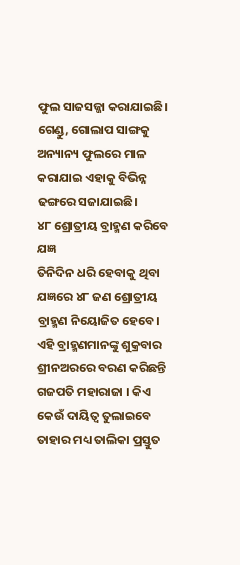ଫୁଲ ସାଜସଜ୍ଜା କରାଯାଇଛି। ଗେଣ୍ଡୁ, ଗୋଲାପ ସାଙ୍ଗକୁ ଅନ୍ୟାନ୍ୟ ଫୁଲରେ ମାଳ କରାଯାଇ ଏହାକୁ ବିଭିନ୍ନ ଢଙ୍ଗରେ ସଜାଯାଇଛି।
୪୮ ଶ୍ରୋତ୍ରୀୟ ବ୍ରାହ୍ମଣ କରିବେ ଯଜ୍ଞ
ତିନିଦିନ ଧରି ହେବାକୁ ଥିବା ଯଜ୍ଞରେ ୪୮ ଜଣ ଶ୍ରୋତ୍ରୀୟ ବ୍ରାହ୍ମଣ ନିୟୋଜିତ ହେବେ। ଏହି ବ୍ରାହ୍ମଣମାନଙ୍କୁ ଶୁକ୍ରବାର ଶ୍ରୀନଅରରେ ବରଣ କରିଛନ୍ତି ଗଜପତି ମହାରାଜା । କିଏ କେଉଁ ଦାୟିତ୍ୱ ତୁଲାଇବେ ତାହାର ମଧ୍ୟ ତାଲିକା ପ୍ରସ୍ତୁତ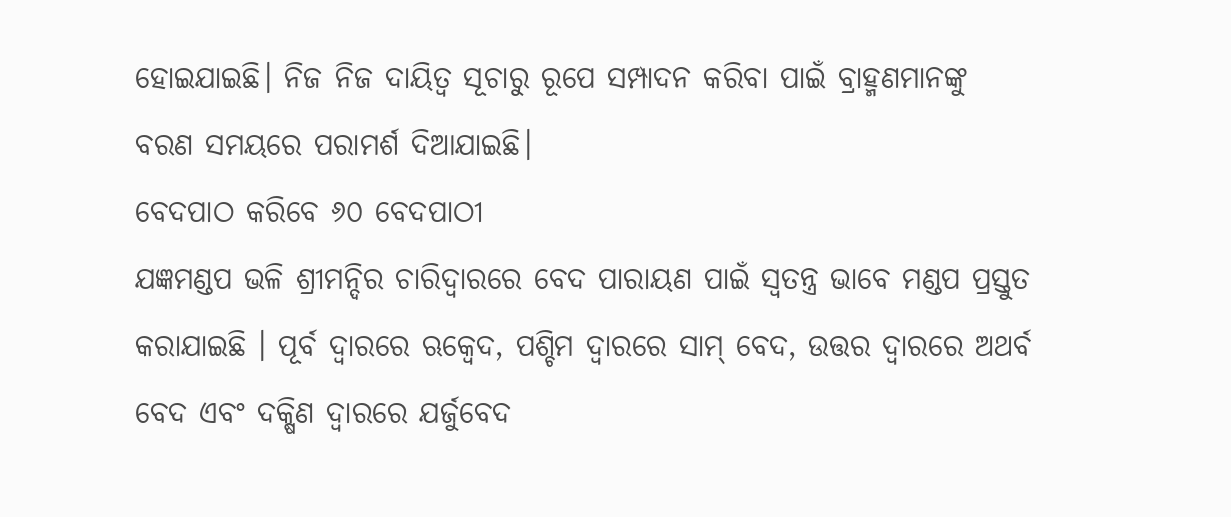ହୋଇଯାଇଛି। ନିଜ ନିଜ ଦାୟିତ୍ୱ ସୂଚାରୁ ରୂପେ ସମ୍ପାଦନ କରିବା ପାଇଁ ବ୍ରାହ୍ମଣମାନଙ୍କୁ ବରଣ ସମୟରେ ପରାମର୍ଶ ଦିଆଯାଇଛି।
ବେଦପାଠ କରିବେ ୬୦ ବେଦପାଠୀ
ଯଜ୍ଞମଣ୍ଡପ ଭଳି ଶ୍ରୀମନ୍ଦିର ଚାରିଦ୍ୱାରରେ ବେଦ ପାରାୟଣ ପାଇଁ ସ୍ୱତନ୍ତ୍ର ଭାବେ ମଣ୍ଡପ ପ୍ରସ୍ତୁତ କରାଯାଇଛି । ପୂର୍ବ ଦ୍ୱାରରେ ଋକ୍ବେଦ, ପଶ୍ଚିମ ଦ୍ୱାରରେ ସାମ୍ ବେଦ, ଉତ୍ତର ଦ୍ୱାରରେ ଅଥର୍ବ ବେଦ ଏବଂ ଦକ୍ଷିଣ ଦ୍ୱାରରେ ଯର୍ଜୁବେଦ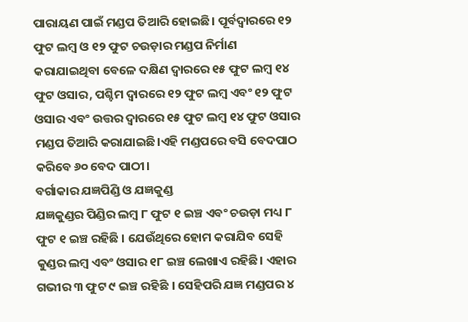ପାରାୟଣ ପାଇଁ ମଣ୍ଡପ ତିଆରି ହୋଇଛି। ପୂର୍ବଦ୍ୱାରରେ ୧୨ ଫୁଟ ଲମ୍ବ ଓ ୧୨ ଫୁଟ ଚଉଡ଼ାର ମଣ୍ଡପ ନିର୍ମାଣ କରାଯାଇଥିବା ବେଳେ ଦକ୍ଷିଣ ଦ୍ୱାରରେ ୧୫ ଫୁଟ ଲମ୍ବ ୧୪ ଫୁଟ ଓସାର, ପଶ୍ଚିମ ଦ୍ୱାରରେ ୧୨ ଫୁଟ ଲମ୍ବ ଏବଂ ୧୨ ଫୁଟ ଓସାର ଏବଂ ଉତ୍ତର ଦ୍ୱାରରେ ୧୫ ଫୁଟ ଲମ୍ବ ୧୪ ଫୁଟ ଓସାର ମଣ୍ଡପ ତିଆରି କରାଯାଇଛି।ଏହି ମଣ୍ଡପରେ ବସି ବେଦପାଠ କରିବେ ୬୦ ବେଦ ପାଠୀ।
ବର୍ଗାକାର ଯଜ୍ଞପିଣ୍ଡି ଓ ଯଜ୍ଞକୁଣ୍ଡ
ଯଜ୍ଞକୁଣ୍ଡର ପିଣ୍ଡିର ଲମ୍ବ ୮ ଫୁଟ ୧ ଇଞ୍ଚ ଏବଂ ଚଉଡ଼ା ମଧ୍ୟ ୮ ଫୁଟ ୧ ଇଞ୍ଚ ରହିଛି । ଯେଉଁଥିରେ ହୋମ କରାଯିବ ସେହି କୁଣ୍ଡର ଲମ୍ବ ଏବଂ ଓସାର ୧୮ ଇଞ୍ଚ ଲେଖାଏ ରହିଛି। ଏହାର ଗଭୀର ୩ ଫୁଟ ୯ ଇଞ୍ଚ ରହିଛି । ସେହିପରି ଯଜ୍ଞ ମଣ୍ଡପର ୪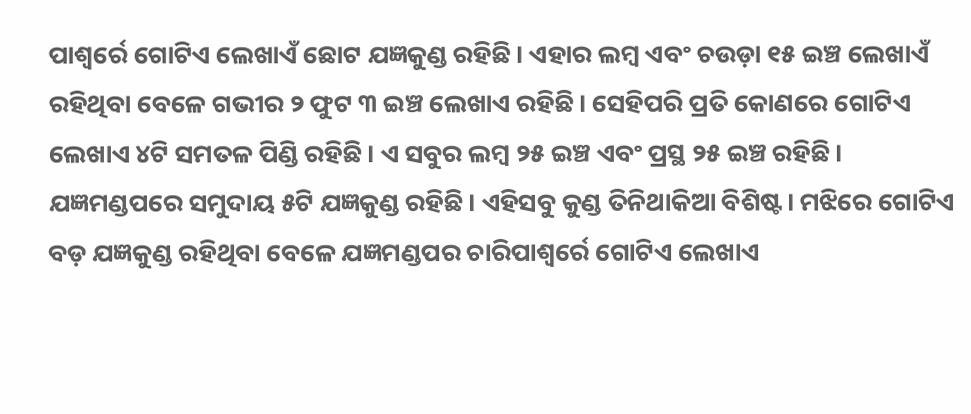ପାଶ୍ୱର୍ରେ ଗୋଟିଏ ଲେଖାଏଁ ଛୋଟ ଯଜ୍ଞକୁଣ୍ଡ ରହିଛି। ଏହାର ଲମ୍ବ ଏବଂ ଚଉଡ଼ା ୧୫ ଇଞ୍ଚ ଲେଖାଏଁ ରହିଥିବା ବେଳେ ଗଭୀର ୨ ଫୁଟ ୩ ଇଞ୍ଚ ଲେଖାଏ ରହିଛି। ସେହିପରି ପ୍ରତି କୋଣରେ ଗୋଟିଏ ଲେଖାଏ ୪ଟି ସମତଳ ପିଣ୍ଡି ରହିଛି। ଏ ସବୁର ଲମ୍ବ ୨୫ ଇଞ୍ଚ ଏବଂ ପ୍ରସ୍ଥ ୨୫ ଇଞ୍ଚ ରହିଛି। ଯଜ୍ଞମଣ୍ଡପରେ ସମୁଦାୟ ୫ଟି ଯଜ୍ଞକୁଣ୍ଡ ରହିଛି। ଏହିସବୁ କୁଣ୍ଡ ତିନିଥାକିଆ ବିଶିଷ୍ଟ। ମଝିରେ ଗୋଟିଏ ବଡ଼ ଯଜ୍ଞକୁଣ୍ଡ ରହିଥିବା ବେଳେ ଯଜ୍ଞମଣ୍ଡପର ଚାରିପାଶ୍ୱର୍ରେ ଗୋଟିଏ ଲେଖାଏ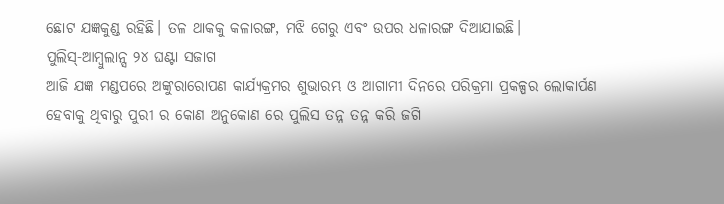ଛୋଟ ଯଜ୍ଞକୁଣ୍ଡ ରହିଛି। ତଳ ଥାକକୁ କଳାରଙ୍ଗ, ମଝି ଗେରୁ ଏବଂ ଉପର ଧଳାରଙ୍ଗ ଦିଆଯାଇଛି।
ପୁଲିସ୍-ଆମ୍ବୁଲାନ୍ସ ୨୪ ଘଣ୍ଟା ସଜାଗ
ଆଜି ଯଜ୍ଞ ମଣ୍ଡପରେ ଅଙ୍କୁରାରୋପଣ କାର୍ଯ୍ୟକ୍ରମର ଶୁଭାରମ୍ଭ ଓ ଆଗାମୀ ଦିନରେ ପରିକ୍ରମା ପ୍ରକଳ୍ପର ଲୋକାର୍ପଣ ହେବାକୁ ଥିବାରୁ ପୁରୀ ର କୋଣ ଅନୁକୋଣ ରେ ପୁଲିସ ତନ୍ନ ତନ୍ନ କରି ଜଗି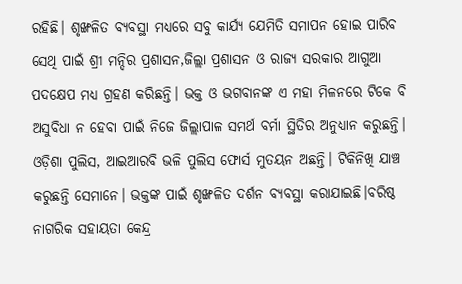ରହିଛି। ଶୃଙ୍ଖଳିତ ବ୍ୟବସ୍ଥା ମଧ୍ୟରେ ସବୁ କାର୍ଯ୍ୟ ଯେମିତି ସମାପନ ହୋଇ ପାରିବ ସେଥି ପାଇଁ ଶ୍ରୀ ମନ୍ଦିର ପ୍ରଶାସନ,ଜିଲ୍ଲା ପ୍ରଶାସନ ଓ ରାଜ୍ୟ ସରକାର ଆଗୁଆ ପଦକ୍ଷେପ ମଧ୍ୟ ଗ୍ରହଣ କରିଛନ୍ତି। ଭକ୍ତ ଓ ଭଗବାନଙ୍କ ଏ ମହା ମିଳନରେ ଟିକେ ବି ଅସୁବିଧା ନ ହେବା ପାଇଁ ନିଜେ ଜିଲ୍ଲାପାଳ ସମର୍ଥ ବର୍ମା ସ୍ଥିତିର ଅନୁଧ୍ୟାନ କରୁଛନ୍ତି। ଓଡ଼ିଶା ପୁଲିସ, ଆଇଆରବି ଭଳି ପୁଲିସ ଫୋର୍ସ ମୁତୟନ ଅଛନ୍ତି। ଟିକିନିଖି ଯାଞ୍ଚ କରୁଛନ୍ତି ସେମାନେ। ଭକ୍ତଙ୍କ ପାଇଁ ଶୃଙ୍ଖଳିତ ଦର୍ଶନ ବ୍ୟବସ୍ଥା କରାଯାଇଛି।ବରିଷ୍ଠ ନାଗରିକ ସହାୟତା କେନ୍ଦ୍ର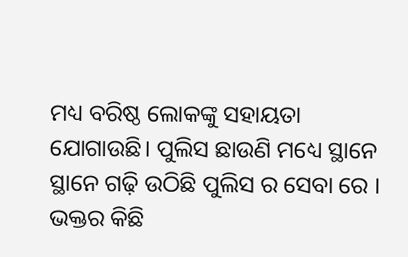ମଧ୍ୟ ବରିଷ୍ଠ ଲୋକଙ୍କୁ ସହାୟତା ଯୋଗାଉଛି। ପୁଲିସ ଛାଉଣି ମଧ୍ୟେ ସ୍ଥାନେ ସ୍ଥାନେ ଗଢ଼ି ଉଠିଛି ପୁଲିସ ର ସେବା ରେ । ଭକ୍ତର କିଛି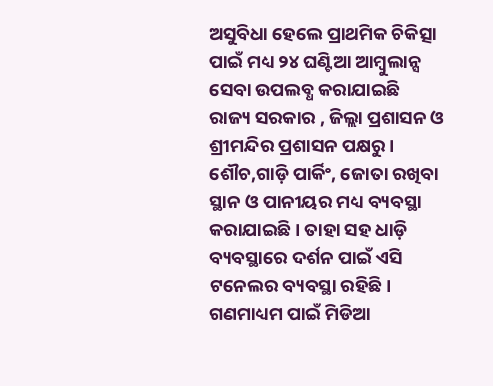ଅସୁବିଧା ହେଲେ ପ୍ରାଥମିକ ଚିକିତ୍ସା ପାଇଁ ମଧ୍ୟ ୨୪ ଘଣ୍ଟିଆ ଆମ୍ବୁଲାନ୍ସ ସେବା ଉପଲବ୍ଧ କରାଯାଇଛି ରାଜ୍ୟ ସରକାର , ଜିଲ୍ଲା ପ୍ରଶାସନ ଓ ଶ୍ରୀମନ୍ଦିର ପ୍ରଶାସନ ପକ୍ଷରୁ। ଶୌଚ,ଗାଡ଼ି ପାର୍କିଂ, ଜୋତା ରଖିବା ସ୍ଥାନ ଓ ପାନୀୟର ମଧ୍ୟ ବ୍ୟବସ୍ଥା କରାଯାଇଛି। ତାହା ସହ ଧାଡ଼ି ବ୍ୟବସ୍ଥାରେ ଦର୍ଶନ ପାଇଁ ଏସି ଟନେଲର ବ୍ୟବସ୍ଥା ରହିଛି।
ଗଣମାଧ୍ୟମ ପାଇଁ ମିଡିଆ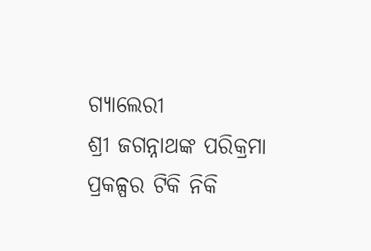ଗ୍ୟାଲେରୀ
ଶ୍ରୀ ଜଗନ୍ନାଥଙ୍କ ପରିକ୍ରମା ପ୍ରକଳ୍ପର ଟିକି ନିକି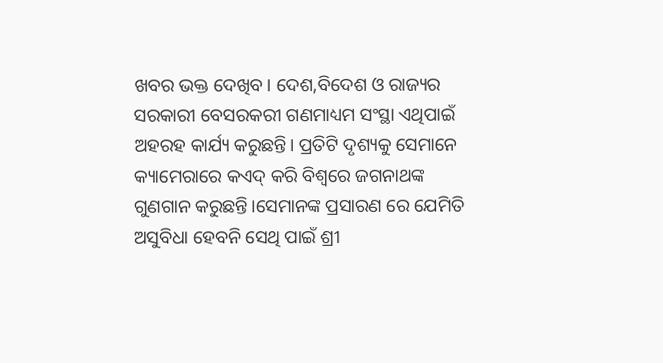ଖବର ଭକ୍ତ ଦେଖିବ। ଦେଶ,ବିଦେଶ ଓ ରାଜ୍ୟର ସରକାରୀ ବେସରକରୀ ଗଣମାଧ୍ୟମ ସଂସ୍ଥା ଏଥିପାଇଁ ଅହରହ କାର୍ଯ୍ୟ କରୁଛନ୍ତି। ପ୍ରତିଟି ଦୃଶ୍ୟକୁ ସେମାନେ କ୍ୟାମେରାରେ କଏଦ୍ କରି ବିଶ୍ଵରେ ଜଗନାଥଙ୍କ ଗୁଣଗାନ କରୁଛନ୍ତି।ସେମାନଙ୍କ ପ୍ରସାରଣ ରେ ଯେମିତି ଅସୁବିଧା ହେବନି ସେଥି ପାଇଁ ଶ୍ରୀ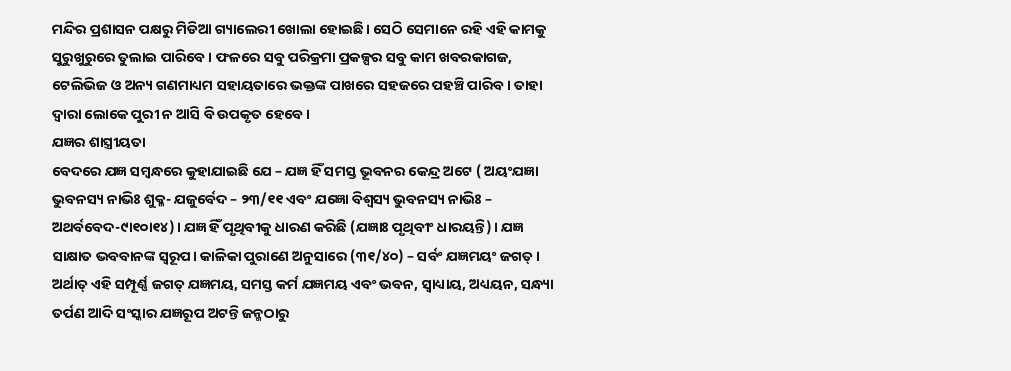ମନ୍ଦିର ପ୍ରଶାସନ ପକ୍ଷରୁ ମିଡିଆ ଗ୍ୟାଲେରୀ ଖୋଲା ହୋଇଛି। ସେଠି ସେମାନେ ରହି ଏହି କାମକୁ ସୁରୁଖୁରୁରେ ତୁଲାଇ ପାରିବେ। ଫଳରେ ସବୁ ପରିକ୍ରମା ପ୍ରକଳ୍ପର ସବୁ କାମ ଖବରକାଗଜ, ଟେଲିଭିଜ ଓ ଅନ୍ୟ ଗଣମାଧ୍ୟମ ସହାୟତାରେ ଭକ୍ତଙ୍କ ପାଖରେ ସହଜରେ ପହଞ୍ଚି ପାରିବ । ତାହା ଦ୍ଵାରା ଲୋକେ ପୁରୀ ନ ଆସି ବି ଉପକୃତ ହେବେ।
ଯଜ୍ଞର ଶାସ୍ତ୍ରୀୟତା
ବେଦରେ ଯଜ୍ଞ ସମ୍ବନ୍ଧରେ କୁହାଯାଇଛି ଯେ – ଯଜ୍ଞ ହିଁ ସମସ୍ତ ଭୂବନର କେନ୍ଦ୍ର ଅଟେ ( ଅୟଂଯଜ୍ଞା ଭୁବନସ୍ୟ ନାଭିଃ ଶୁକ୍ଳ- ଯଜୁର୍ବେଦ – ୨୩/୧୧ ଏବଂ ଯଜ୍ଞୋ ବିଶ୍ବସ୍ୟ ଭୁବନସ୍ୟ ନାଭିଃ – ଅଥର୍ବବେଦ-୯ା୧୦ା୧୪)। ଯଜ୍ଞ ହିଁ ପୃଥିବୀକୁ ଧାରଣ କରିଛି (ଯଜ୍ଞାଃ ପୃଥିବୀଂ ଧାରୟନ୍ତି)। ଯଜ୍ଞ ସାକ୍ଷାତ ଭବବାନଙ୍କ ସ୍ବରୂପ। କାଳିକା ପୁରାଣେ ଅନୁସାରେ (୩୧/୪୦) – ସର୍ବଂ ଯଜ୍ଞମୟଂ ଜଗତ୍। ଅର୍ଥାତ୍ ଏହି ସମ୍ପୂର୍ଣ୍ଣ ଜଗତ୍ ଯଜ୍ଞମୟ, ସମସ୍ତ କର୍ମ ଯଜ୍ଞମୟ ଏବଂ ଭବନ, ସ୍ବାଧ୍ୟାୟ, ଅଧ୍ୟୟନ, ସନ୍ଧ୍ୟା ତର୍ପଣ ଆଦି ସଂସ୍କାର ଯଜ୍ଞରୂପ ଅଟନ୍ତି ଜନ୍ମଠାରୁ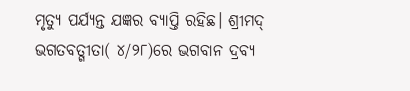ମୃତ୍ୟୁ ପର୍ଯ୍ୟନ୍ତ ଯଜ୍ଞର ବ୍ୟାପ୍ତି ରହିଛ। ଶ୍ରୀମଦ୍ ଭଗତବତ୍ଗୀତା( ୪/୨୮)ରେ ଭଗବାନ ଦ୍ରବ୍ୟ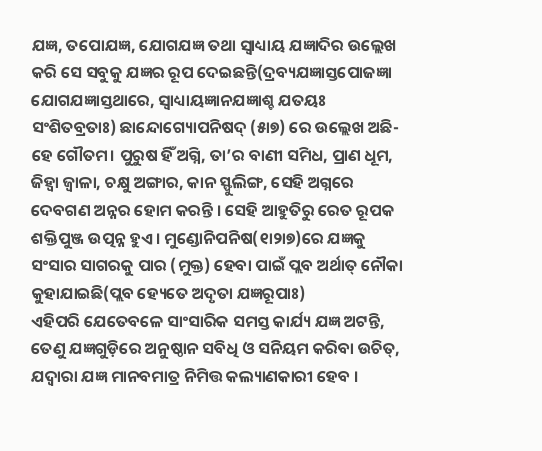ଯଜ୍ଞ, ତପୋଯଜ୍ଞ, ଯୋଗଯଜ୍ଞ ତଥା ସ୍ବାଧ୍ୟାୟ ଯଜ୍ଞାଦିର ଉଲ୍ଲେଖ କରି ସେ ସବୁକୁ ଯଜ୍ଞର ରୂପ ଦେଇଛନ୍ତି(ଦ୍ରବ୍ୟଯଜ୍ଞାସ୍ତପୋଜଜ୍ଞା ଯୋଗଯଜ୍ଞାସ୍ତଥାରେ, ସ୍ବାଧ୍ୟାୟଜ୍ଞାନଯଜ୍ଞାଶ୍ଚ ଯତୟଃ ସଂଶିତବ୍ରତାଃ) ଛାନ୍ଦୋଗ୍ୟୋପନିଷଦ୍ (୫ା୭) ରେ ଉଲ୍ଲେଖ ଅଛି- ହେ ଗୌତମ। ପୁରୁଷ ହିଁ ଅଗ୍ନି, ତା’ର ବାଣୀ ସମିଧ, ପ୍ରାଣ ଧୂମ, ଜିହ୍ବା ଜ୍ବାଳା, ଚକ୍ଷୁ ଅଙ୍ଗାର, କାନ ସ୍ଫୁଲିଙ୍ଗ, ସେହି ଅଗ୍ନରେ ଦେବଗଣ ଅନ୍ନର ହୋମ କରନ୍ତି । ସେହି ଆହୁତିରୁ ରେତ ରୂପକ ଶକ୍ତିପୁଞ୍ଜ ଉତ୍ପନ୍ନ ହୁଏ। ମୁଣ୍ଡୋନିପନିଷ(୧ା୨ା୭)ରେ ଯଜ୍ଞକୁ ସଂସାର ସାଗରକୁ ପାର (ମୁକ୍ତ) ହେବା ପାଇଁ ପ୍ଲବ ଅର୍ଥାତ୍ ନୌକା କୁହାଯାଇଛି(ପ୍ଲବ ହ୍ୟେତେ ଅଦୃତା ଯଜ୍ଞରୂପାଃ)
ଏହିପରି ଯେତେବଳେ ସାଂସାରିକ ସମସ୍ତ କାର୍ଯ୍ୟ ଯଜ୍ଞ ଅଟନ୍ତି, ତେଣୁ ଯଜ୍ଞଗୁଡ଼ିରେ ଅନୁଷ୍ଠାନ ସବିଧି ଓ ସନିୟମ କରିବା ଉଚିତ୍, ଯଦ୍ବାରା ଯଜ୍ଞ ମାନବମାତ୍ର ନିମିତ୍ତ କଲ୍ୟାଣକାରୀ ହେବ ।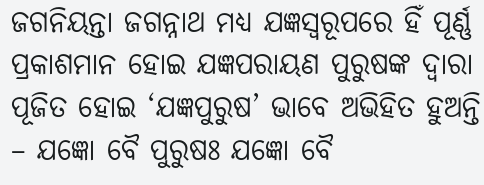ଜଗନିୟନ୍ତା ଜଗନ୍ନାଥ ମଧ୍ୟ ଯଜ୍ଞସ୍ବରୂପରେ ହିଁ ପୂର୍ଣ୍ଣ ପ୍ରକାଶମାନ ହୋଇ ଯଜ୍ଞପରାୟଣ ପୁରୁଷଙ୍କ ଦ୍ବାରା ପୂଜିତ ହୋଇ ‘ଯଜ୍ଞପୁରୁଷ’ ଭାବେ ଅଭିହିତ ହୁଅନ୍ତି – ଯଜ୍ଞୋ ବୈ ପୁରୁଷଃ ଯଜ୍ଞୋ ବୈ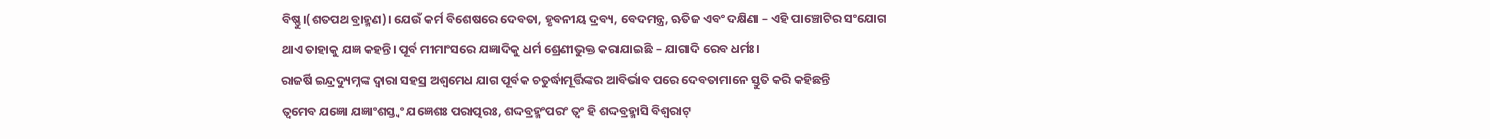ବିଷ୍ଣୁ।(ଶତପଥ ବ୍ରାହ୍ମଣ)। ଯେଉଁ କର୍ମ ବିଶେଷରେ ଦେବତା, ହୃବନୀୟ ଦ୍ରବ୍ୟ, ବେଦମନ୍ତ୍ର, ଋତିଜ ଏବଂ ଦକ୍ଷିଣା – ଏହି ପାଞ୍ଚୋଟିର ସଂଯୋଗ ଥାଏ ତାହାକୁ ଯଜ୍ଞ କହନ୍ତି। ପୂର୍ବ ମୀମାଂସରେ ଯଜ୍ଞାଦିକୁ ଧର୍ମ ଶ୍ରେଣୀଭୁକ୍ତ କରାଯାଇଛି – ଯାଗାଦି ରେବ ଧର୍ମଃ।
ରାଜର୍ଷି ଇନ୍ଦ୍ରଦ୍ୟୁମ୍ନଙ୍କ ଦ୍ବାରା ସହସ୍ର ଅଶ୍ବମେଧ ଯାଗ ପୂର୍ବକ ଚତୁର୍ଦ୍ଧାମୂର୍ତ୍ତିଙ୍କର ଆବିର୍ଭାବ ପରେ ଦେବତାମାନେ ସ୍ତୁତି କରି କହିଛନ୍ତି
ତ୍ବମେବ ଯଜ୍ଞୋ ଯଜ୍ଞାଂଶସ୍ତ୍ବଂ ଯଜ୍ଞେଶଃ ପରାତ୍ପରଃ, ଶଦ୍ଦବ୍ରହ୍ମଂପରଂ ତ୍ବଂ ହି ଶଦ୍ଦବ୍ରହ୍ମାସି ବିଶ୍ବରାଟ୍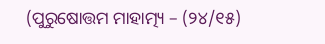(ପୁରୁଷୋତ୍ତମ ମାହାତ୍ମ୍ୟ – (୨୪/୧୫)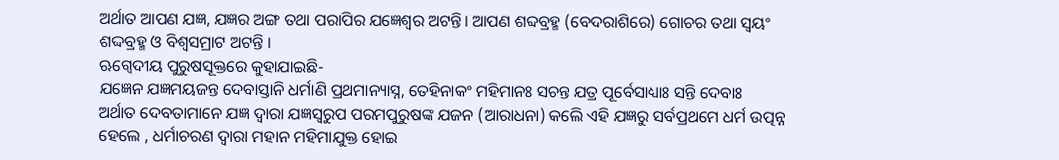ଅର୍ଥାତ ଆପଣ ଯଜ୍ଞ, ଯଜ୍ଞର ଅଙ୍ଗ ତଥା ପରାପିର ଯଜ୍ଞେଶ୍ବର ଅଟନ୍ତି। ଆପଣ ଶବ୍ଦବ୍ରହ୍ମ (ବେଦରାଶିରେ) ଗୋଚର ତଥା ସ୍ବୟଂ ଶଦ୍ଦବ୍ରହ୍ମ ଓ ବିଶ୍ବସମ୍ରାଟ ଅଟନ୍ତି ।
ଋଗ୍ବେଦୀୟ ପୁରୁଷସୂକ୍ତରେ କୁହାଯାଇଛି-
ଯଜ୍ଞେନ ଯଜ୍ଞମୟଜନ୍ତ ଦେବାସ୍ତାନି ଧର୍ମାଣି ପ୍ରଥମାନ୍ୟାସ୍ନ, ତେହିନାକଂ ମହିମାନଃ ସଚନ୍ତ ଯତ୍ର ପୂର୍ବେସାଧ୍ୟାଃ ସନ୍ତି ଦେବାଃ
ଅର୍ଥାତ ଦେବତାମାନେ ଯଜ୍ଞ ଦ୍ବାରା ଯଜ୍ଞସ୍ବରୁପ ପରମପୁରୁଷଙ୍କ ଯଜନ (ଆରାଧନା) କଲେି ଏହି ଯଜ୍ଞରୁ ସର୍ବପ୍ରଥମେ ଧର୍ମ ଉତ୍ପନ୍ନ ହେଲେ , ଧର୍ମାଚରଣ ଦ୍ବାରା ମହାନ ମହିମାଯୁକ୍ତ ହୋଇ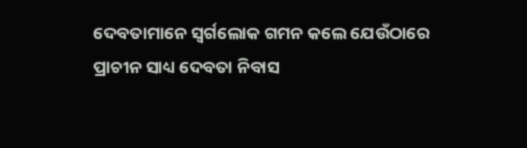ଦେବତାମାନେ ସ୍ବର୍ଗଲୋକ ଗମନ କଲେ ଯେଉଁଠାରେ ପ୍ରାଚୀନ ସାଧ୍ୟ ଦେବତା ନିବାସ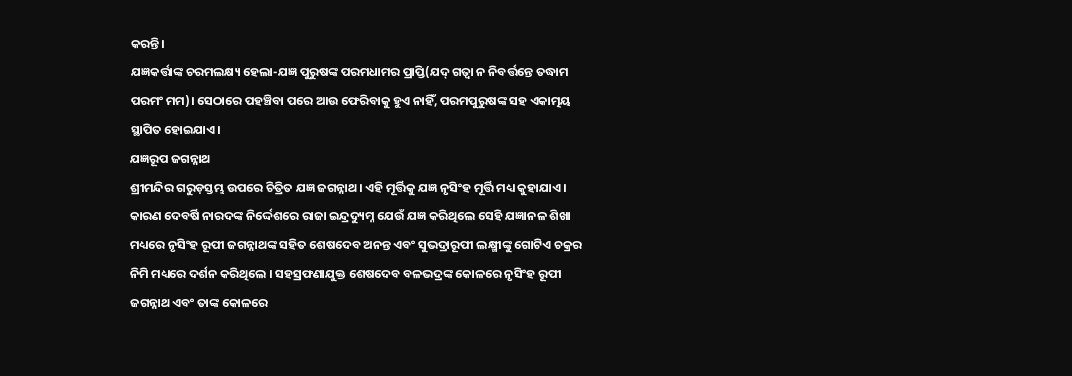କରନ୍ତି।
ଯଜ୍ଞକର୍ତ୍ତାଙ୍କ ଚରମଲକ୍ଷ୍ୟ ହେଲା-ଯଜ୍ଞ ପୁରୁଷଙ୍କ ପରମଧାମର ପ୍ରାପ୍ତି(ଯଦ୍ ଗତ୍ବା ନ ନିବର୍ତ୍ତନ୍ତେ ତଦ୍ଧାମ ପରମଂ ମମ)। ସେଠାରେ ପହଞ୍ଚିବା ପରେ ଆଉ ଫେରିବାକୁ ହୁଏ ନାହିଁ, ପରମପୁରୁଷଙ୍କ ସହ ଏକାତ୍ମୟ ସ୍ଥାପିତ ହୋଇଯାଏ।
ଯଜ୍ଞରୂପ ଜଗନ୍ନାଥ
ଶ୍ରୀମନ୍ଦିର ଗରୁଡ଼ସ୍ତମ୍ଭ ଉପରେ ଚିତ୍ରିତ ଯଜ୍ଞ ଜଗନ୍ନାଥ। ଏହି ମୂର୍ତ୍ତିକୁ ଯଜ୍ଞ ନୃସିଂହ ମୂର୍ତ୍ତି ମଧ୍ୟ କୁହାଯାଏ । କାରଣ ଦେବର୍ଷି ନାରଦଙ୍କ ନିର୍ଦ୍ଦେଶରେ ରାଜା ଇନ୍ଦ୍ରଦ୍ୟୁମ୍ନ ଯେଉଁ ଯଜ୍ଞ କରିଥିଲେ ସେହି ଯଜ୍ଞାନଳ ଶିଖା ମଧ୍ୟରେ ନୃସିଂହ ରୂପୀ ଜଗନ୍ନାଥଙ୍କ ସହିତ ଶେଷଦେବ ଅନନ୍ତ ଏବଂ ସୁଭଦ୍ରାରୂପୀ ଲକ୍ଷ୍ମୀଙ୍କୁ ଗୋଟିଏ ଚକ୍ରର ନିମି ମଧ୍ୟରେ ଦର୍ଶନ କରିଥିଲେ । ସହସ୍ରଫଣାଯୁକ୍ତ ଶେଷଦେବ ବଳଭଦ୍ରଙ୍କ କୋଳରେ ନୃସିଂହ ରୂପୀ ଜଗନ୍ନାଥ ଏବଂ ତାଙ୍କ କୋଳରେ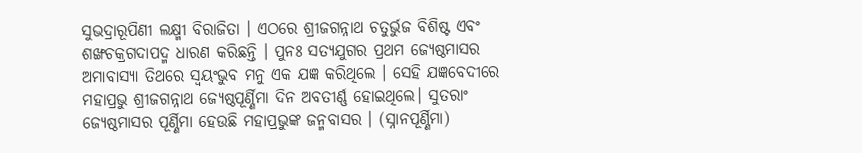ସୁଭଦ୍ରାରୂପିଣୀ ଲକ୍ଷ୍ମୀ ବିରାଜିତା । ଏଠରେ ଶ୍ରୀଜଗନ୍ନାଥ ଚତୁର୍ଭୁଜ ବିଶିଷ୍ଟ ଏବଂ ଶଙ୍ଖଚକ୍ରଗଦାପଦ୍ମ ଧାରଣ କରିଛନ୍ତି । ପୁନଃ ସତ୍ୟଯୁଗର ପ୍ରଥମ ଜ୍ୟେଷ୍ଠମାସର ଅମାବାସ୍ୟା ତିଥରେ ସ୍ବୟଂଭୁବ ମନୁ ଏକ ଯଜ୍ଞ କରିଥିଲେ । ସେହି ଯଜ୍ଞବେଦୀରେ ମହାପ୍ରଭୁ ଶ୍ରୀଜଗନ୍ନାଥ ଜ୍ୟେଷ୍ଠପୂର୍ଣ୍ଣିମା ଦିନ ଅବତୀର୍ଣ୍ଣ ହୋଇଥିଲେ। ସୁତରାଂ ଜ୍ୟେଷ୍ଠମାସର ପୂର୍ଣ୍ଣିମା ହେଉଛି ମହାପ୍ରଭୁଙ୍କ ଜନ୍ମବାସର । (ସ୍ନାନପୂର୍ଣ୍ଣିମା)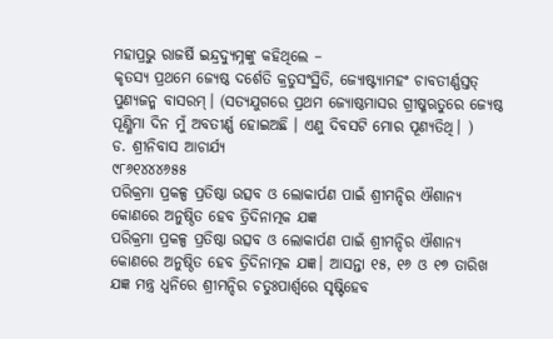ମହାପ୍ରଭୁ ରାଜର୍ଷି ଇନ୍ଦ୍ରଦ୍ୟୁମ୍ନଙ୍କୁ କହିଥିଲେ –
କୃତସ୍ୟ ପ୍ରଥମେ ଜ୍ୟେଷ୍ଠ ଦର୍ଶେତି କ୍ରତୁସଂସ୍ଥିତି, ଜ୍ୟୋଷ୍ଟ୍ୟାମହଂ ଚାବତୀର୍ଣ୍ଣସ୍ତତ୍ ପୁଣ୍ୟଜନ୍ମ ବାସରମ୍। (ସତ୍ୟଯୁଗରେ ପ୍ରଥମ ଜ୍ୟୋଷ୍ଠମାସର ଗ୍ରୀଷ୍ମଋତୁରେ ଜ୍ୟେଷ୍ଠ ପୂଣ୍ଣିମା ଦିନ ମୁଁ ଅବତୀର୍ଣ୍ଣ ହୋଇଅଛି । ଏଣୁ ଦିବସଟି ମୋର ପୂଣ୍ୟତିଥି। )
ଡ. ଶ୍ରୀନିବାସ ଆଚାର୍ଯ୍ୟ
୯୮୬୧୪୪୪୬୫୫
ପରିକ୍ରମା ପ୍ରକଳ୍ପ ପ୍ରତିଷ୍ଠା ଉତ୍ସବ ଓ ଲୋକାର୍ପଣ ପାଇଁ ଶ୍ରୀମନ୍ଦିର ଐଶାନ୍ୟ କୋଣରେ ଅନୁଷ୍ଠିତ ହେବ ତ୍ରିଦିନାତ୍ମକ ଯଜ୍ଞ
ପରିକ୍ରମା ପ୍ରକଳ୍ପ ପ୍ରତିଷ୍ଠା ଉତ୍ସବ ଓ ଲୋକାର୍ପଣ ପାଇଁ ଶ୍ରୀମନ୍ଦିର ଐଶାନ୍ୟ କୋଣରେ ଅନୁଷ୍ଠିତ ହେବ ତ୍ରିଦିନାତ୍ମକ ଯଜ୍ଞ। ଆସନ୍ତା ୧୫, ୧୬ ଓ ୧୭ ତାରିଖ ଯଜ୍ଞ ମନ୍ତ୍ର ଧ୍ୱନିରେ ଶ୍ରୀମନ୍ଦିର ଚତୁଃପାର୍ଶ୍ବରେ ସୃଷ୍ଟିହେବ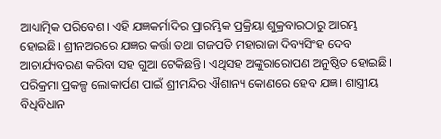ଆଧ୍ୟାତ୍ମିକ ପରିବେଶ। ଏହି ଯଜ୍ଞକର୍ମାଦିର ପ୍ରାରମ୍ଭିକ ପ୍ରକ୍ରିୟା ଶୁକ୍ରବାରଠାରୁ ଆରମ୍ଭ ହୋଇଛି। ଶ୍ରୀନଅରରେ ଯଜ୍ଞର କର୍ତ୍ତା ତଥା ଗଜପତି ମହାରାଜା ଦିବ୍ୟସିଂହ ଦେବ ଆଚାର୍ଯ୍ୟବରଣ କରିବା ସହ ଗୁଆ ଟେକିଛନ୍ତି। ଏଥିସହ ଅଙ୍କୁରାରୋପଣ ଅନୁଷ୍ଠିତ ହୋଇଛି। ପରିକ୍ରମା ପ୍ରକଳ୍ପ ଲୋକାର୍ପଣ ପାଇଁ ଶ୍ରୀମନ୍ଦିର ଐଶାନ୍ୟ କୋଣରେ ହେବ ଯଜ୍ଞ। ଶାସ୍ତ୍ରୀୟ ବିଧିବିଧାନ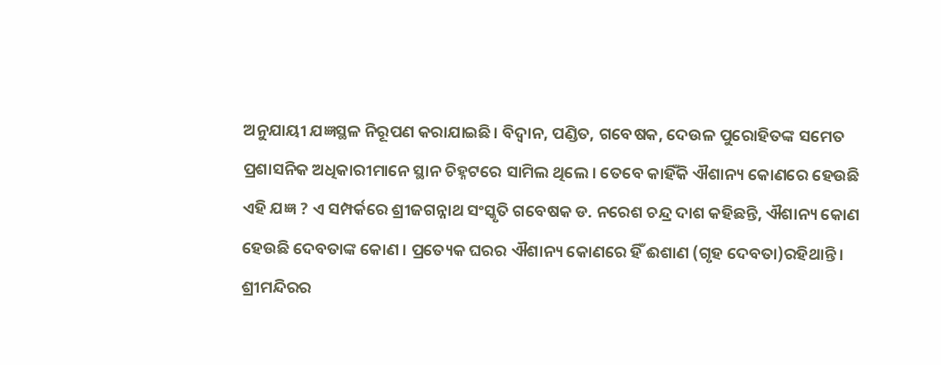ଅନୁଯାୟୀ ଯଜ୍ଞସ୍ଥଳ ନିରୂପଣ କରାଯାଇଛି। ବିଦ୍ୱାନ, ପଣ୍ଡିତ, ଗବେଷକ, ଦେଉଳ ପୁରୋହିତଙ୍କ ସମେତ ପ୍ରଶାସନିକ ଅଧିକାରୀମାନେ ସ୍ଥାନ ଚିହ୍ନଟରେ ସାମିଲ ଥିଲେ । ତେବେ କାହିଁକି ଐଶାନ୍ୟ କୋଣରେ ହେଉଛି ଏହି ଯଜ୍ଞ ? ଏ ସମ୍ପର୍କରେ ଶ୍ରୀଜଗନ୍ନାଥ ସଂସ୍କୃତି ଗବେଷକ ଡ. ନରେଶ ଚନ୍ଦ୍ର ଦାଶ କହିଛନ୍ତି, ଐଶାନ୍ୟ କୋଣ ହେଉଛି ଦେବତାଙ୍କ କୋଣ । ପ୍ରତ୍ୟେକ ଘରର ଐଶାନ୍ୟ କୋଣରେ ହିଁ ଈଶାଣ (ଗୃହ ଦେବତା)ରହିଥାନ୍ତି । ଶ୍ରୀମନ୍ଦିରର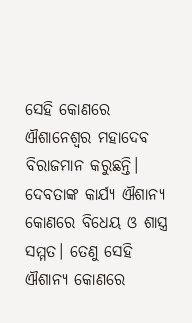ସେହି କୋଣରେ ଐଶାନେଶ୍ୱର ମହାଦେବ ବିରାଜମାନ କରୁଛନ୍ତି। ଦେବତାଙ୍କ କାର୍ଯ୍ୟ ଐଶାନ୍ୟ କୋଣରେ ବିଧେୟ ଓ ଶାସ୍ତ୍ର ସମ୍ମତ। ତେଣୁ ସେହି ଐଶାନ୍ୟ କୋଣରେ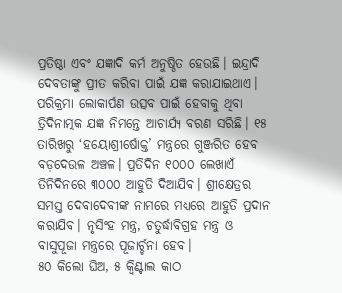ପ୍ରତିଷ୍ଠା ଏବଂ ଯଜ୍ଞାଦି କର୍ମ ଅନୁଷ୍ଠିତ ହେଉଛି। ଇନ୍ଦ୍ରାଦି ଦେବତାଙ୍କୁ ପ୍ରୀତ କରିବା ପାଇଁ ଯଜ୍ଞ କରାଯାଇଥାଏ।
ପରିକ୍ରମା ଲୋକାର୍ପଣ ଉତ୍ସବ ପାଇଁ ହେବାକୁ ଥିବା ତ୍ରିଦିନାତ୍ମକ ଯଜ୍ଞ ନିମନ୍ତେ ଆଚାର୍ଯ୍ୟ ବରଣ ସରିଛି। ୧୫ ତାରିଖରୁ ‘ହୟୋଶ୍ରୀର୍ଷୋକ୍ତ’ ମନ୍ତ୍ରରେ ଗୁଞ୍ଜରିତ ହେବ ବଡ଼ଦେଉଳ ଅଞ୍ଚଳ। ପ୍ରତିଦିନ ୧୦୦୦ ଲେଖାଏଁ ତିନିଦିନରେ ୩୦୦୦ ଆହୁତି ଦିଆଯିବ। ଶ୍ରୀକ୍ଷେତ୍ରର ସମସ୍ତ ଦେବାଦେବୀଙ୍କ ନାମରେ ମଧ୍ୟରେ ଆହୁତି ପ୍ରଦାନ କରାଯିବ। ନୃସିଂହ ମନ୍ତ୍ର, ଚତୁର୍ଦ୍ଧାବିଗ୍ରହ ମନ୍ତ୍ର ଓ ବାସୁପୂଜା ମନ୍ତ୍ରରେ ପୂଜାର୍ଚ୍ଚନା ହେବ।
୫୦ କିଲୋ ଘିଅ, ୫ କ୍ବିଣ୍ଟାଲ କାଠ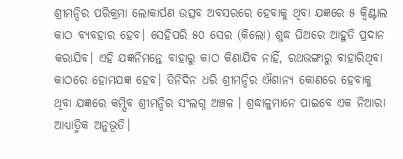ଶ୍ରୀମନ୍ଦିର ପରିକ୍ରମା ଲୋକାର୍ପଣ ଉତ୍ସବ ଅବସରରେ ହେବାକୁ ଥିବା ଯଜ୍ଞରେ ୫ କ୍ୱିଣ୍ଟାଲ କାଠ ବ୍ୟବହାର ହେବ। ସେହିପରି ୫୦ ସେର (କିଲୋ) ଶୁଦ୍ଧ ଘିଅରେ ଆହୁତି ପ୍ରଦାନ କରାଯିବ। ଏହି ଯଜ୍ଞନିମନ୍ତେ ବାହାରୁ କାଠ କିଣାଯିବ ନାହିଁ, ରଥଭଙ୍ଗାରୁ ବାହାରିଥିବା କାଠରେ ହୋମଯଜ୍ଞ ହେବ। ତିନିଦିନ ଧରି ଶ୍ରୀମନ୍ଦିର ଐଶାନ୍ୟ କୋଣରେ ହେବାକୁ ଥିବା ଯଜ୍ଞରେ କମ୍ପିବ ଶ୍ରୀମନ୍ଦିର ସଂଲଗ୍ନ ଅଞ୍ଚଳ । ଶ୍ରଦ୍ଧାଳୁମାନେ ପାଇବେ ଏକ ନିଆରା ଆଧ୍ୟାତ୍ମିକ ଅନୁଭୂତି।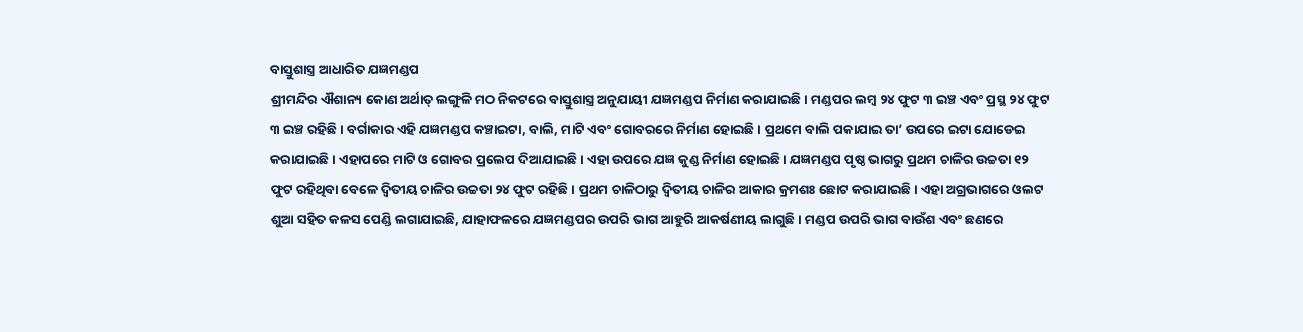ବାସ୍ତୁଶାସ୍ତ୍ର ଆଧାରିତ ଯଜ୍ଞମଣ୍ଡପ
ଶ୍ରୀମନ୍ଦିର ଐଶାନ୍ୟ କୋଣ ଅର୍ଥାତ୍ ଲଙ୍ଗୁଳି ମଠ ନିକଟରେ ବାସ୍ତୁଶାସ୍ତ୍ର ଅନୁଯାୟୀ ଯଜ୍ଞମଣ୍ଡପ ନିର୍ମାଣ କରାଯାଇଛି। ମଣ୍ଡପର ଲମ୍ବ ୨୪ ଫୁଟ ୩ ଇଞ୍ଚ ଏବଂ ପ୍ରସ୍ଥ ୨୪ ଫୁଟ ୩ ଇଞ୍ଚ ରହିଛି । ବର୍ଗାକାର ଏହି ଯଜ୍ଞମଣ୍ଡପ କଞ୍ଚାଇଟା, ବାଲି, ମାଟି ଏବଂ ଗୋବରରେ ନିର୍ମାଣ ହୋଇଛି। ପ୍ରଥମେ ବାଲି ପକାଯାଇ ତା’ ଉପରେ ଇଟା ଯୋଡେଇ କରାଯାଇଛି। ଏହାପରେ ମାଟି ଓ ଗୋବର ପ୍ରଲେପ ଦିଆଯାଇଛି। ଏହା ଉପରେ ଯଜ୍ଞ କୁଣ୍ଡ ନିର୍ମାଣ ହୋଇଛି। ଯଜ୍ଞମଣ୍ଡପ ପୃଷ୍ଠ ଭାଗରୁ ପ୍ରଥମ ଚାଳିର ଉଚ୍ଚତା ୧୨ ଫୁଟ ରହିଥିବା ବେଳେ ଦ୍ୱିତୀୟ ଚାଳିର ଉଚ୍ଚତା ୨୪ ଫୁଟ ରହିଛି। ପ୍ରଥମ ଚାଳିଠାରୁ ଦ୍ୱିତୀୟ ଚାଳିର ଆକାର କ୍ରମଶଃ ଛୋଟ କରାଯାଇଛି। ଏହା ଅଗ୍ରଭାଗରେ ଓଲଟ ଶୁଆ ସହିତ କଳସ ପେଣ୍ଡି ଲଗାଯାଇଛି, ଯାହାଫଳରେ ଯଜ୍ଞମଣ୍ଡପର ଉପରି ଭାଗ ଆହୁରି ଆକର୍ଷଣୀୟ ଲାଗୁଛି। ମଣ୍ଡପ ଉପରି ଭାଗ ବାଉଁଶ ଏବଂ ଛଣରେ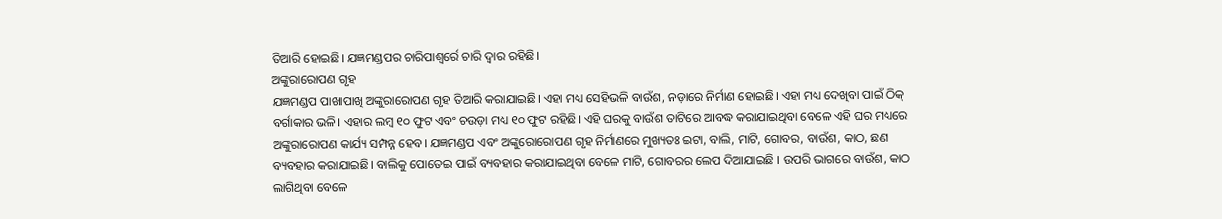ତିଆରି ହୋଇଛି। ଯଜ୍ଞମଣ୍ଡପର ଚାରିପାଶ୍ୱର୍ରେ ଚାରି ଦ୍ୱାର ରହିଛି।
ଅଙ୍କୁରାରୋପଣ ଗୃହ
ଯଜ୍ଞମଣ୍ଡପ ପାଖାପାଖି ଅଙ୍କୁରାରୋପଣ ଗୃହ ତିଆରି କରାଯାଇଛି। ଏହା ମଧ୍ୟ ସେହିଭଳି ବାଉଁଶ, ନଡ଼ାରେ ନିର୍ମାଣ ହୋଇଛି। ଏହା ମଧ୍ୟ ଦେଖିବା ପାଇଁ ଠିକ୍ ବର୍ଗାକାର ଭଳି। ଏହାର ଲମ୍ବ ୧୦ ଫୁଟ ଏବଂ ଚଉଡ଼ା ମଧ୍ୟ ୧୦ ଫୁଟ ରହିଛି। ଏହି ଘରକୁ ବାଉଁଶ ତାଟିରେ ଆବଦ୍ଧ କରାଯାଇଥିବା ବେଳେ ଏହି ଘର ମଧ୍ୟରେ ଅଙ୍କୁରାରୋପଣ କାର୍ଯ୍ୟ ସମ୍ପନ୍ନ ହେବ। ଯଜ୍ଞମଣ୍ଡପ ଏବଂ ଅଙ୍କୁରୋରୋପଣ ଗୃହ ନିର୍ମାଣରେ ମୁଖ୍ୟତଃ ଇଟା, ବାଲି, ମାଟି, ଗୋବର, ବାଉଁଶ, କାଠ, ଛଣ ବ୍ୟବହାର କରାଯାଇଛି। ବାଲିକୁ ପୋତେଇ ପାଇଁ ବ୍ୟବହାର କରାଯାଇଥିବା ବେଳେ ମାଟି, ଗୋବରର ଲେପ ଦିଆଯାଇଛି । ଉପରି ଭାଗରେ ବାଉଁଶ, କାଠ ଲାଗିଥିବା ବେଳେ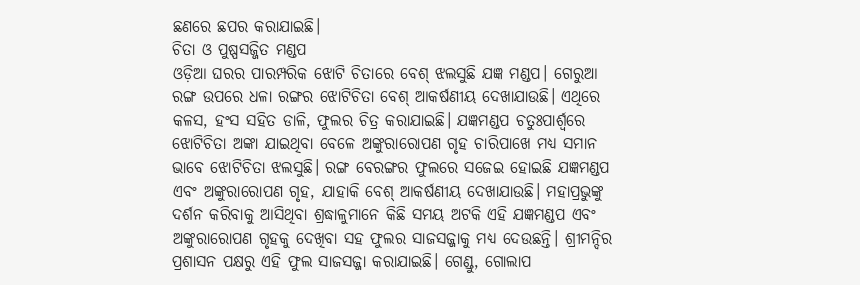ଛଣରେ ଛପର କରାଯାଇଛି।
ଚିତା ଓ ପୁଷ୍ପସଜ୍ଜିତ ମଣ୍ଡପ
ଓଡ଼ିଆ ଘରର ପାରମ୍ପରିକ ଝୋଟି ଚିତାରେ ବେଶ୍ ଝଲସୁଛି ଯଜ୍ଞ ମଣ୍ଡପ। ଗେରୁଆ ରଙ୍ଗ ଉପରେ ଧଳା ରଙ୍ଗର ଝୋଟିଚିତା ବେଶ୍ ଆକର୍ଷଣୀୟ ଦେଖାଯାଉଛି। ଏଥିରେ କଳସ, ହଂସ ସହିତ ଡାଳି, ଫୁଲର ଚିତ୍ର କରାଯାଇଛି। ଯଜ୍ଞମଣ୍ଡପ ଚତୁଃପାର୍ଶ୍ବରେ ଝୋଟିଚିତା ଅଙ୍କା ଯାଇଥିବା ବେଳେ ଅଙ୍କୁରାରୋପଣ ଗୃହ ଚାରିପାଖେ ମଧ୍ୟ ସମାନ ଭାବେ ଝୋଟିଚିତା ଝଲସୁଛି। ରଙ୍ଗ ବେରଙ୍ଗର ଫୁଲରେ ସଜେଇ ହୋଇଛି ଯଜ୍ଞମଣ୍ଡପ ଏବଂ ଅଙ୍କୁରାରୋପଣ ଗୃହ, ଯାହାକି ବେଶ୍ ଆକର୍ଷଣୀୟ ଦେଖାଯାଉଛି। ମହାପ୍ରଭୁଙ୍କୁ ଦର୍ଶନ କରିବାକୁ ଆସିଥିବା ଶ୍ରଦ୍ଧାଳୁମାନେ କିଛି ସମୟ ଅଟକି ଏହି ଯଜ୍ଞମଣ୍ଡପ ଏବଂ ଅଙ୍କୁରାରୋପଣ ଗୃହକୁ ଦେଖିବା ସହ ଫୁଲର ସାଜସଜ୍ଜାକୁ ମଧ୍ୟ ଦେଉଛନ୍ତି। ଶ୍ରୀମନ୍ଦିର ପ୍ରଶାସନ ପକ୍ଷରୁ ଏହି ଫୁଲ ସାଜସଜ୍ଜା କରାଯାଇଛି। ଗେଣ୍ଡୁ, ଗୋଲାପ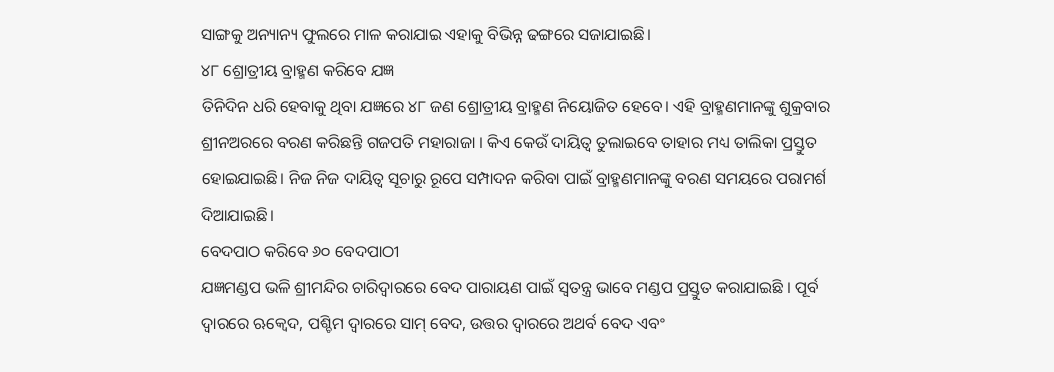ସାଙ୍ଗକୁ ଅନ୍ୟାନ୍ୟ ଫୁଲରେ ମାଳ କରାଯାଇ ଏହାକୁ ବିଭିନ୍ନ ଢଙ୍ଗରେ ସଜାଯାଇଛି।
୪୮ ଶ୍ରୋତ୍ରୀୟ ବ୍ରାହ୍ମଣ କରିବେ ଯଜ୍ଞ
ତିନିଦିନ ଧରି ହେବାକୁ ଥିବା ଯଜ୍ଞରେ ୪୮ ଜଣ ଶ୍ରୋତ୍ରୀୟ ବ୍ରାହ୍ମଣ ନିୟୋଜିତ ହେବେ। ଏହି ବ୍ରାହ୍ମଣମାନଙ୍କୁ ଶୁକ୍ରବାର ଶ୍ରୀନଅରରେ ବରଣ କରିଛନ୍ତି ଗଜପତି ମହାରାଜା । କିଏ କେଉଁ ଦାୟିତ୍ୱ ତୁଲାଇବେ ତାହାର ମଧ୍ୟ ତାଲିକା ପ୍ରସ୍ତୁତ ହୋଇଯାଇଛି। ନିଜ ନିଜ ଦାୟିତ୍ୱ ସୂଚାରୁ ରୂପେ ସମ୍ପାଦନ କରିବା ପାଇଁ ବ୍ରାହ୍ମଣମାନଙ୍କୁ ବରଣ ସମୟରେ ପରାମର୍ଶ ଦିଆଯାଇଛି।
ବେଦପାଠ କରିବେ ୬୦ ବେଦପାଠୀ
ଯଜ୍ଞମଣ୍ଡପ ଭଳି ଶ୍ରୀମନ୍ଦିର ଚାରିଦ୍ୱାରରେ ବେଦ ପାରାୟଣ ପାଇଁ ସ୍ୱତନ୍ତ୍ର ଭାବେ ମଣ୍ଡପ ପ୍ରସ୍ତୁତ କରାଯାଇଛି । ପୂର୍ବ ଦ୍ୱାରରେ ଋକ୍ବେଦ, ପଶ୍ଚିମ ଦ୍ୱାରରେ ସାମ୍ ବେଦ, ଉତ୍ତର ଦ୍ୱାରରେ ଅଥର୍ବ ବେଦ ଏବଂ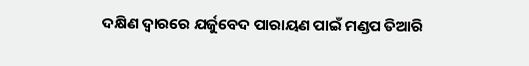ଦକ୍ଷିଣ ଦ୍ୱାରରେ ଯର୍ଜୁବେଦ ପାରାୟଣ ପାଇଁ ମଣ୍ଡପ ତିଆରି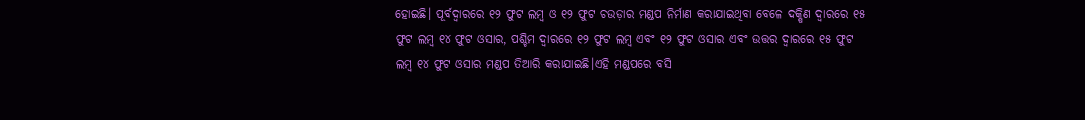ହୋଇଛି। ପୂର୍ବଦ୍ୱାରରେ ୧୨ ଫୁଟ ଲମ୍ବ ଓ ୧୨ ଫୁଟ ଚଉଡ଼ାର ମଣ୍ଡପ ନିର୍ମାଣ କରାଯାଇଥିବା ବେଳେ ଦକ୍ଷିଣ ଦ୍ୱାରରେ ୧୫ ଫୁଟ ଲମ୍ବ ୧୪ ଫୁଟ ଓସାର, ପଶ୍ଚିମ ଦ୍ୱାରରେ ୧୨ ଫୁଟ ଲମ୍ବ ଏବଂ ୧୨ ଫୁଟ ଓସାର ଏବଂ ଉତ୍ତର ଦ୍ୱାରରେ ୧୫ ଫୁଟ ଲମ୍ବ ୧୪ ଫୁଟ ଓସାର ମଣ୍ଡପ ତିଆରି କରାଯାଇଛି।ଏହି ମଣ୍ଡପରେ ବସି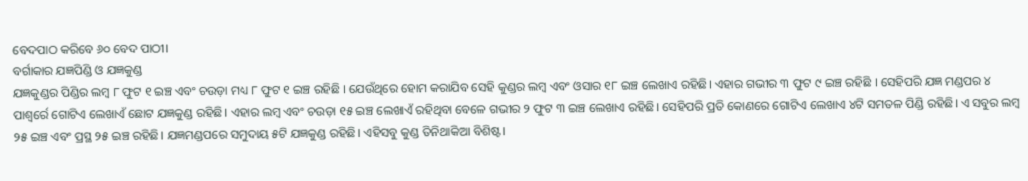ବେଦପାଠ କରିବେ ୬୦ ବେଦ ପାଠୀ।
ବର୍ଗାକାର ଯଜ୍ଞପିଣ୍ଡି ଓ ଯଜ୍ଞକୁଣ୍ଡ
ଯଜ୍ଞକୁଣ୍ଡର ପିଣ୍ଡିର ଲମ୍ବ ୮ ଫୁଟ ୧ ଇଞ୍ଚ ଏବଂ ଚଉଡ଼ା ମଧ୍ୟ ୮ ଫୁଟ ୧ ଇଞ୍ଚ ରହିଛି । ଯେଉଁଥିରେ ହୋମ କରାଯିବ ସେହି କୁଣ୍ଡର ଲମ୍ବ ଏବଂ ଓସାର ୧୮ ଇଞ୍ଚ ଲେଖାଏ ରହିଛି। ଏହାର ଗଭୀର ୩ ଫୁଟ ୯ ଇଞ୍ଚ ରହିଛି । ସେହିପରି ଯଜ୍ଞ ମଣ୍ଡପର ୪ ପାଶ୍ୱର୍ରେ ଗୋଟିଏ ଲେଖାଏଁ ଛୋଟ ଯଜ୍ଞକୁଣ୍ଡ ରହିଛି। ଏହାର ଲମ୍ବ ଏବଂ ଚଉଡ଼ା ୧୫ ଇଞ୍ଚ ଲେଖାଏଁ ରହିଥିବା ବେଳେ ଗଭୀର ୨ ଫୁଟ ୩ ଇଞ୍ଚ ଲେଖାଏ ରହିଛି। ସେହିପରି ପ୍ରତି କୋଣରେ ଗୋଟିଏ ଲେଖାଏ ୪ଟି ସମତଳ ପିଣ୍ଡି ରହିଛି। ଏ ସବୁର ଲମ୍ବ ୨୫ ଇଞ୍ଚ ଏବଂ ପ୍ରସ୍ଥ ୨୫ ଇଞ୍ଚ ରହିଛି। ଯଜ୍ଞମଣ୍ଡପରେ ସମୁଦାୟ ୫ଟି ଯଜ୍ଞକୁଣ୍ଡ ରହିଛି। ଏହିସବୁ କୁଣ୍ଡ ତିନିଥାକିଆ ବିଶିଷ୍ଟ।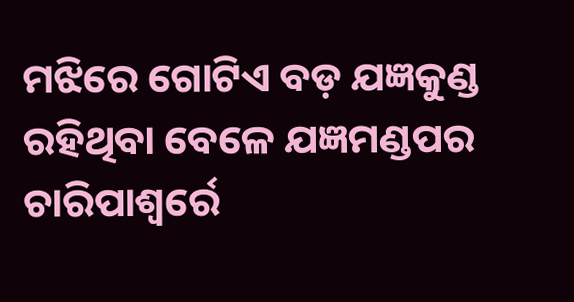ମଝିରେ ଗୋଟିଏ ବଡ଼ ଯଜ୍ଞକୁଣ୍ଡ ରହିଥିବା ବେଳେ ଯଜ୍ଞମଣ୍ଡପର ଚାରିପାଶ୍ୱର୍ରେ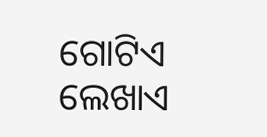ଗୋଟିଏ ଲେଖାଏ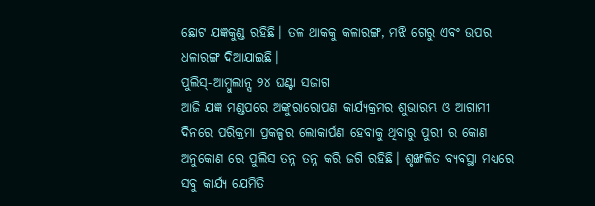ଛୋଟ ଯଜ୍ଞକୁଣ୍ଡ ରହିଛି। ତଳ ଥାକକୁ କଳାରଙ୍ଗ, ମଝି ଗେରୁ ଏବଂ ଉପର ଧଳାରଙ୍ଗ ଦିଆଯାଇଛି।
ପୁଲିସ୍-ଆମ୍ବୁଲାନ୍ସ ୨୪ ଘଣ୍ଟା ସଜାଗ
ଆଜି ଯଜ୍ଞ ମଣ୍ଡପରେ ଅଙ୍କୁରାରୋପଣ କାର୍ଯ୍ୟକ୍ରମର ଶୁଭାରମ୍ଭ ଓ ଆଗାମୀ ଦିନରେ ପରିକ୍ରମା ପ୍ରକଳ୍ପର ଲୋକାର୍ପଣ ହେବାକୁ ଥିବାରୁ ପୁରୀ ର କୋଣ ଅନୁକୋଣ ରେ ପୁଲିସ ତନ୍ନ ତନ୍ନ କରି ଜଗି ରହିଛି। ଶୃଙ୍ଖଳିତ ବ୍ୟବସ୍ଥା ମଧ୍ୟରେ ସବୁ କାର୍ଯ୍ୟ ଯେମିତି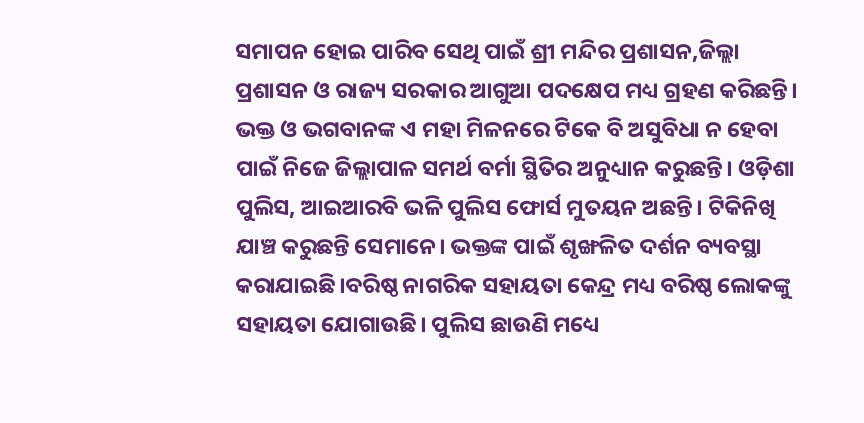ସମାପନ ହୋଇ ପାରିବ ସେଥି ପାଇଁ ଶ୍ରୀ ମନ୍ଦିର ପ୍ରଶାସନ,ଜିଲ୍ଲା ପ୍ରଶାସନ ଓ ରାଜ୍ୟ ସରକାର ଆଗୁଆ ପଦକ୍ଷେପ ମଧ୍ୟ ଗ୍ରହଣ କରିଛନ୍ତି। ଭକ୍ତ ଓ ଭଗବାନଙ୍କ ଏ ମହା ମିଳନରେ ଟିକେ ବି ଅସୁବିଧା ନ ହେବା ପାଇଁ ନିଜେ ଜିଲ୍ଲାପାଳ ସମର୍ଥ ବର୍ମା ସ୍ଥିତିର ଅନୁଧ୍ୟାନ କରୁଛନ୍ତି। ଓଡ଼ିଶା ପୁଲିସ, ଆଇଆରବି ଭଳି ପୁଲିସ ଫୋର୍ସ ମୁତୟନ ଅଛନ୍ତି। ଟିକିନିଖି ଯାଞ୍ଚ କରୁଛନ୍ତି ସେମାନେ। ଭକ୍ତଙ୍କ ପାଇଁ ଶୃଙ୍ଖଳିତ ଦର୍ଶନ ବ୍ୟବସ୍ଥା କରାଯାଇଛି।ବରିଷ୍ଠ ନାଗରିକ ସହାୟତା କେନ୍ଦ୍ର ମଧ୍ୟ ବରିଷ୍ଠ ଲୋକଙ୍କୁ ସହାୟତା ଯୋଗାଉଛି। ପୁଲିସ ଛାଉଣି ମଧ୍ୟେ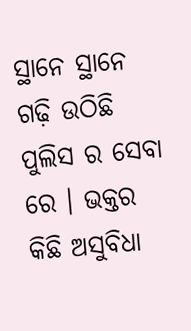ସ୍ଥାନେ ସ୍ଥାନେ ଗଢ଼ି ଉଠିଛି ପୁଲିସ ର ସେବା ରେ । ଭକ୍ତର କିଛି ଅସୁବିଧା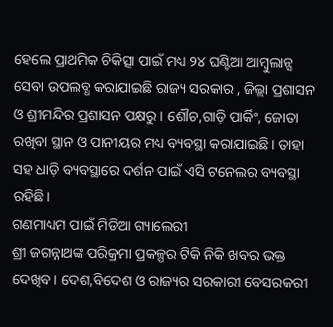ହେଲେ ପ୍ରାଥମିକ ଚିକିତ୍ସା ପାଇଁ ମଧ୍ୟ ୨୪ ଘଣ୍ଟିଆ ଆମ୍ବୁଲାନ୍ସ ସେବା ଉପଲବ୍ଧ କରାଯାଇଛି ରାଜ୍ୟ ସରକାର , ଜିଲ୍ଲା ପ୍ରଶାସନ ଓ ଶ୍ରୀମନ୍ଦିର ପ୍ରଶାସନ ପକ୍ଷରୁ। ଶୌଚ,ଗାଡ଼ି ପାର୍କିଂ, ଜୋତା ରଖିବା ସ୍ଥାନ ଓ ପାନୀୟର ମଧ୍ୟ ବ୍ୟବସ୍ଥା କରାଯାଇଛି। ତାହା ସହ ଧାଡ଼ି ବ୍ୟବସ୍ଥାରେ ଦର୍ଶନ ପାଇଁ ଏସି ଟନେଲର ବ୍ୟବସ୍ଥା ରହିଛି।
ଗଣମାଧ୍ୟମ ପାଇଁ ମିଡିଆ ଗ୍ୟାଲେରୀ
ଶ୍ରୀ ଜଗନ୍ନାଥଙ୍କ ପରିକ୍ରମା ପ୍ରକଳ୍ପର ଟିକି ନିକି ଖବର ଭକ୍ତ ଦେଖିବ। ଦେଶ,ବିଦେଶ ଓ ରାଜ୍ୟର ସରକାରୀ ବେସରକରୀ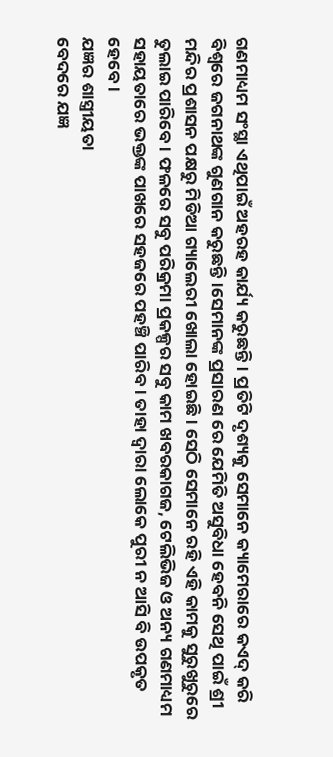ଗଣମାଧ୍ୟମ ସଂସ୍ଥା ଏଥିପାଇଁ ଅହରହ କାର୍ଯ୍ୟ କରୁଛନ୍ତି। ପ୍ରତିଟି ଦୃଶ୍ୟକୁ ସେମାନେ କ୍ୟାମେରାରେ କଏଦ୍ କରି ବିଶ୍ଵରେ ଜଗନାଥଙ୍କ ଗୁଣଗାନ କରୁଛନ୍ତି।ସେମାନଙ୍କ ପ୍ରସାରଣ ରେ ଯେମିତି ଅସୁବିଧା ହେବନି ସେଥି ପାଇଁ ଶ୍ରୀ ମନ୍ଦିର ପ୍ରଶାସନ ପକ୍ଷରୁ ମିଡିଆ ଗ୍ୟାଲେରୀ ଖୋଲା ହୋଇଛି। ସେଠି ସେମାନେ ରହି ଏହି କାମକୁ ସୁରୁଖୁରୁରେ ତୁଲାଇ ପାରିବେ। ଫଳରେ ସବୁ ପରିକ୍ରମା ପ୍ରକଳ୍ପର ସବୁ କାମ ଖବରକାଗଜ, ଟେଲିଭିଜ ଓ ଅନ୍ୟ ଗଣମାଧ୍ୟମ ସହାୟତାରେ ଭକ୍ତଙ୍କ ପାଖରେ ସହଜରେ ପହଞ୍ଚି ପାରିବ । ତାହା ଦ୍ଵାରା ଲୋକେ ପୁରୀ ନ ଆସି ବି ଉପକୃତ ହେବେ।
ଯଜ୍ଞର ଶାସ୍ତ୍ରୀୟତା
ବେଦରେ ଯଜ୍ଞ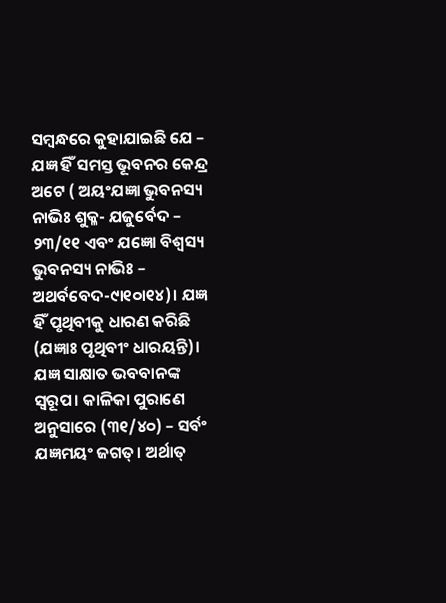ସମ୍ବନ୍ଧରେ କୁହାଯାଇଛି ଯେ – ଯଜ୍ଞ ହିଁ ସମସ୍ତ ଭୂବନର କେନ୍ଦ୍ର ଅଟେ ( ଅୟଂଯଜ୍ଞା ଭୁବନସ୍ୟ ନାଭିଃ ଶୁକ୍ଳ- ଯଜୁର୍ବେଦ – ୨୩/୧୧ ଏବଂ ଯଜ୍ଞୋ ବିଶ୍ବସ୍ୟ ଭୁବନସ୍ୟ ନାଭିଃ – ଅଥର୍ବବେଦ-୯ା୧୦ା୧୪)। ଯଜ୍ଞ ହିଁ ପୃଥିବୀକୁ ଧାରଣ କରିଛି (ଯଜ୍ଞାଃ ପୃଥିବୀଂ ଧାରୟନ୍ତି)। ଯଜ୍ଞ ସାକ୍ଷାତ ଭବବାନଙ୍କ ସ୍ବରୂପ। କାଳିକା ପୁରାଣେ ଅନୁସାରେ (୩୧/୪୦) – ସର୍ବଂ ଯଜ୍ଞମୟଂ ଜଗତ୍। ଅର୍ଥାତ୍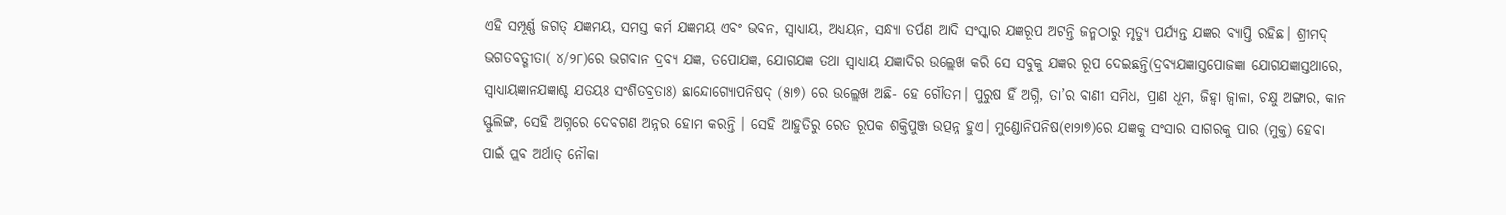ଏହି ସମ୍ପୂର୍ଣ୍ଣ ଜଗତ୍ ଯଜ୍ଞମୟ, ସମସ୍ତ କର୍ମ ଯଜ୍ଞମୟ ଏବଂ ଭବନ, ସ୍ବାଧ୍ୟାୟ, ଅଧ୍ୟୟନ, ସନ୍ଧ୍ୟା ତର୍ପଣ ଆଦି ସଂସ୍କାର ଯଜ୍ଞରୂପ ଅଟନ୍ତି ଜନ୍ମଠାରୁ ମୃତ୍ୟୁ ପର୍ଯ୍ୟନ୍ତ ଯଜ୍ଞର ବ୍ୟାପ୍ତି ରହିଛ। ଶ୍ରୀମଦ୍ ଭଗତବତ୍ଗୀତା( ୪/୨୮)ରେ ଭଗବାନ ଦ୍ରବ୍ୟ ଯଜ୍ଞ, ତପୋଯଜ୍ଞ, ଯୋଗଯଜ୍ଞ ତଥା ସ୍ବାଧ୍ୟାୟ ଯଜ୍ଞାଦିର ଉଲ୍ଲେଖ କରି ସେ ସବୁକୁ ଯଜ୍ଞର ରୂପ ଦେଇଛନ୍ତି(ଦ୍ରବ୍ୟଯଜ୍ଞାସ୍ତପୋଜଜ୍ଞା ଯୋଗଯଜ୍ଞାସ୍ତଥାରେ, ସ୍ବାଧ୍ୟାୟଜ୍ଞାନଯଜ୍ଞାଶ୍ଚ ଯତୟଃ ସଂଶିତବ୍ରତାଃ) ଛାନ୍ଦୋଗ୍ୟୋପନିଷଦ୍ (୫ା୭) ରେ ଉଲ୍ଲେଖ ଅଛି- ହେ ଗୌତମ। ପୁରୁଷ ହିଁ ଅଗ୍ନି, ତା’ର ବାଣୀ ସମିଧ, ପ୍ରାଣ ଧୂମ, ଜିହ୍ବା ଜ୍ବାଳା, ଚକ୍ଷୁ ଅଙ୍ଗାର, କାନ ସ୍ଫୁଲିଙ୍ଗ, ସେହି ଅଗ୍ନରେ ଦେବଗଣ ଅନ୍ନର ହୋମ କରନ୍ତି । ସେହି ଆହୁତିରୁ ରେତ ରୂପକ ଶକ୍ତିପୁଞ୍ଜ ଉତ୍ପନ୍ନ ହୁଏ। ମୁଣ୍ଡୋନିପନିଷ(୧ା୨ା୭)ରେ ଯଜ୍ଞକୁ ସଂସାର ସାଗରକୁ ପାର (ମୁକ୍ତ) ହେବା ପାଇଁ ପ୍ଲବ ଅର୍ଥାତ୍ ନୌକା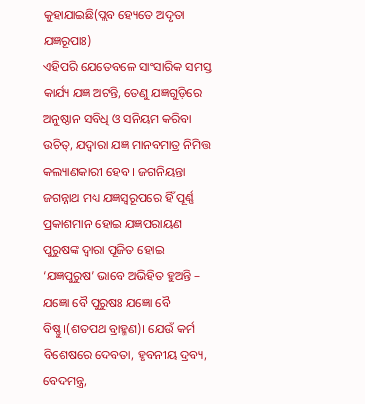କୁହାଯାଇଛି(ପ୍ଲବ ହ୍ୟେତେ ଅଦୃତା ଯଜ୍ଞରୂପାଃ)
ଏହିପରି ଯେତେବଳେ ସାଂସାରିକ ସମସ୍ତ କାର୍ଯ୍ୟ ଯଜ୍ଞ ଅଟନ୍ତି, ତେଣୁ ଯଜ୍ଞଗୁଡ଼ିରେ ଅନୁଷ୍ଠାନ ସବିଧି ଓ ସନିୟମ କରିବା ଉଚିତ୍, ଯଦ୍ବାରା ଯଜ୍ଞ ମାନବମାତ୍ର ନିମିତ୍ତ କଲ୍ୟାଣକାରୀ ହେବ । ଜଗନିୟନ୍ତା ଜଗନ୍ନାଥ ମଧ୍ୟ ଯଜ୍ଞସ୍ବରୂପରେ ହିଁ ପୂର୍ଣ୍ଣ ପ୍ରକାଶମାନ ହୋଇ ଯଜ୍ଞପରାୟଣ ପୁରୁଷଙ୍କ ଦ୍ବାରା ପୂଜିତ ହୋଇ ‘ଯଜ୍ଞପୁରୁଷ’ ଭାବେ ଅଭିହିତ ହୁଅନ୍ତି – ଯଜ୍ଞୋ ବୈ ପୁରୁଷଃ ଯଜ୍ଞୋ ବୈ ବିଷ୍ଣୁ।(ଶତପଥ ବ୍ରାହ୍ମଣ)। ଯେଉଁ କର୍ମ ବିଶେଷରେ ଦେବତା, ହୃବନୀୟ ଦ୍ରବ୍ୟ, ବେଦମନ୍ତ୍ର,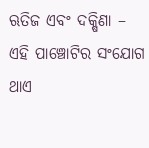ଋତିଜ ଏବଂ ଦକ୍ଷିଣା – ଏହି ପାଞ୍ଚୋଟିର ସଂଯୋଗ ଥାଏ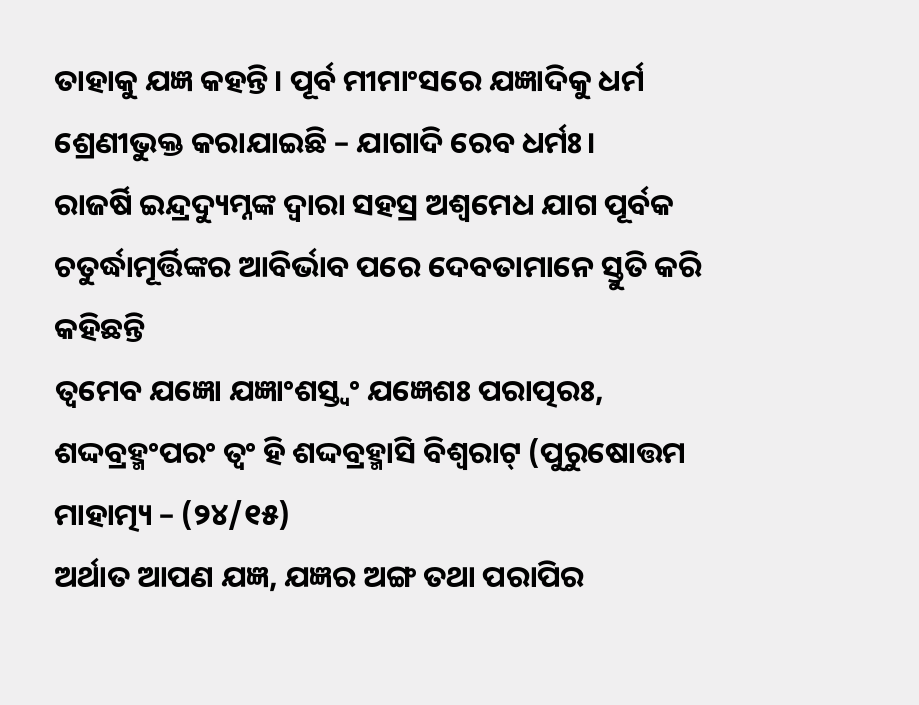ତାହାକୁ ଯଜ୍ଞ କହନ୍ତି। ପୂର୍ବ ମୀମାଂସରେ ଯଜ୍ଞାଦିକୁ ଧର୍ମ ଶ୍ରେଣୀଭୁକ୍ତ କରାଯାଇଛି – ଯାଗାଦି ରେବ ଧର୍ମଃ।
ରାଜର୍ଷି ଇନ୍ଦ୍ରଦ୍ୟୁମ୍ନଙ୍କ ଦ୍ବାରା ସହସ୍ର ଅଶ୍ବମେଧ ଯାଗ ପୂର୍ବକ ଚତୁର୍ଦ୍ଧାମୂର୍ତ୍ତିଙ୍କର ଆବିର୍ଭାବ ପରେ ଦେବତାମାନେ ସ୍ତୁତି କରି କହିଛନ୍ତି
ତ୍ବମେବ ଯଜ୍ଞୋ ଯଜ୍ଞାଂଶସ୍ତ୍ବଂ ଯଜ୍ଞେଶଃ ପରାତ୍ପରଃ, ଶଦ୍ଦବ୍ରହ୍ମଂପରଂ ତ୍ବଂ ହି ଶଦ୍ଦବ୍ରହ୍ମାସି ବିଶ୍ବରାଟ୍ (ପୁରୁଷୋତ୍ତମ ମାହାତ୍ମ୍ୟ – (୨୪/୧୫)
ଅର୍ଥାତ ଆପଣ ଯଜ୍ଞ, ଯଜ୍ଞର ଅଙ୍ଗ ତଥା ପରାପିର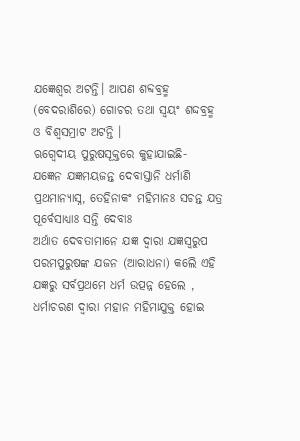ଯଜ୍ଞେଶ୍ବର ଅଟନ୍ତି। ଆପଣ ଶବ୍ଦବ୍ରହ୍ମ (ବେଦରାଶିରେ) ଗୋଚର ତଥା ସ୍ବୟଂ ଶଦ୍ଦବ୍ରହ୍ମ ଓ ବିଶ୍ବସମ୍ରାଟ ଅଟନ୍ତି ।
ଋଗ୍ବେଦୀୟ ପୁରୁଷସୂକ୍ତରେ କୁହାଯାଇଛି-
ଯଜ୍ଞେନ ଯଜ୍ଞମୟଜନ୍ତ ଦେବାସ୍ତାନି ଧର୍ମାଣି ପ୍ରଥମାନ୍ୟାସ୍ନ, ତେହିନାକଂ ମହିମାନଃ ସଚନ୍ତ ଯତ୍ର ପୂର୍ବେସାଧ୍ୟାଃ ସନ୍ତି ଦେବାଃ
ଅର୍ଥାତ ଦେବତାମାନେ ଯଜ୍ଞ ଦ୍ବାରା ଯଜ୍ଞସ୍ବରୁପ ପରମପୁରୁଷଙ୍କ ଯଜନ (ଆରାଧନା) କଲେି ଏହି ଯଜ୍ଞରୁ ସର୍ବପ୍ରଥମେ ଧର୍ମ ଉତ୍ପନ୍ନ ହେଲେ , ଧର୍ମାଚରଣ ଦ୍ବାରା ମହାନ ମହିମାଯୁକ୍ତ ହୋଇ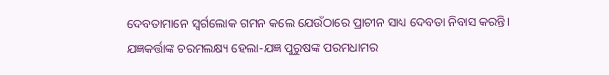ଦେବତାମାନେ ସ୍ବର୍ଗଲୋକ ଗମନ କଲେ ଯେଉଁଠାରେ ପ୍ରାଚୀନ ସାଧ୍ୟ ଦେବତା ନିବାସ କରନ୍ତି।
ଯଜ୍ଞକର୍ତ୍ତାଙ୍କ ଚରମଲକ୍ଷ୍ୟ ହେଲା-ଯଜ୍ଞ ପୁରୁଷଙ୍କ ପରମଧାମର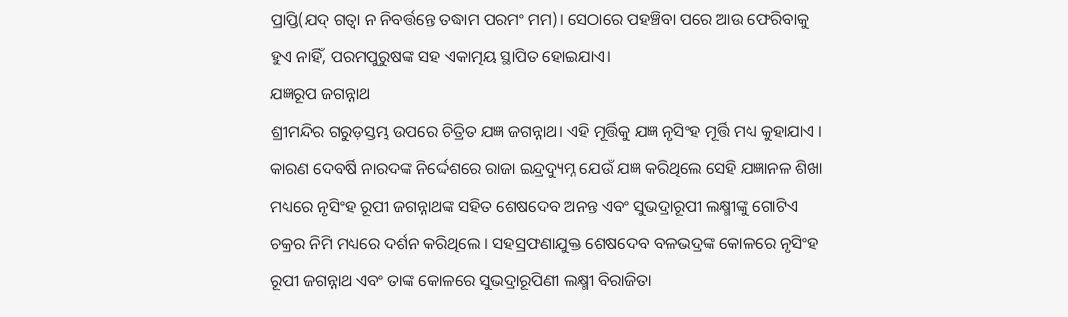ପ୍ରାପ୍ତି(ଯଦ୍ ଗତ୍ବା ନ ନିବର୍ତ୍ତନ୍ତେ ତଦ୍ଧାମ ପରମଂ ମମ)। ସେଠାରେ ପହଞ୍ଚିବା ପରେ ଆଉ ଫେରିବାକୁ ହୁଏ ନାହିଁ, ପରମପୁରୁଷଙ୍କ ସହ ଏକାତ୍ମୟ ସ୍ଥାପିତ ହୋଇଯାଏ।
ଯଜ୍ଞରୂପ ଜଗନ୍ନାଥ
ଶ୍ରୀମନ୍ଦିର ଗରୁଡ଼ସ୍ତମ୍ଭ ଉପରେ ଚିତ୍ରିତ ଯଜ୍ଞ ଜଗନ୍ନାଥ। ଏହି ମୂର୍ତ୍ତିକୁ ଯଜ୍ଞ ନୃସିଂହ ମୂର୍ତ୍ତି ମଧ୍ୟ କୁହାଯାଏ । କାରଣ ଦେବର୍ଷି ନାରଦଙ୍କ ନିର୍ଦ୍ଦେଶରେ ରାଜା ଇନ୍ଦ୍ରଦ୍ୟୁମ୍ନ ଯେଉଁ ଯଜ୍ଞ କରିଥିଲେ ସେହି ଯଜ୍ଞାନଳ ଶିଖା ମଧ୍ୟରେ ନୃସିଂହ ରୂପୀ ଜଗନ୍ନାଥଙ୍କ ସହିତ ଶେଷଦେବ ଅନନ୍ତ ଏବଂ ସୁଭଦ୍ରାରୂପୀ ଲକ୍ଷ୍ମୀଙ୍କୁ ଗୋଟିଏ ଚକ୍ରର ନିମି ମଧ୍ୟରେ ଦର୍ଶନ କରିଥିଲେ । ସହସ୍ରଫଣାଯୁକ୍ତ ଶେଷଦେବ ବଳଭଦ୍ରଙ୍କ କୋଳରେ ନୃସିଂହ ରୂପୀ ଜଗନ୍ନାଥ ଏବଂ ତାଙ୍କ କୋଳରେ ସୁଭଦ୍ରାରୂପିଣୀ ଲକ୍ଷ୍ମୀ ବିରାଜିତା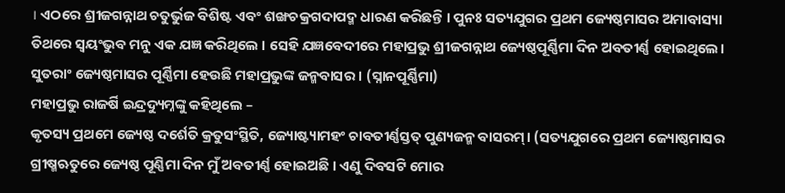। ଏଠରେ ଶ୍ରୀଜଗନ୍ନାଥ ଚତୁର୍ଭୁଜ ବିଶିଷ୍ଟ ଏବଂ ଶଙ୍ଖଚକ୍ରଗଦାପଦ୍ମ ଧାରଣ କରିଛନ୍ତି । ପୁନଃ ସତ୍ୟଯୁଗର ପ୍ରଥମ ଜ୍ୟେଷ୍ଠମାସର ଅମାବାସ୍ୟା ତିଥରେ ସ୍ବୟଂଭୁବ ମନୁ ଏକ ଯଜ୍ଞ କରିଥିଲେ । ସେହି ଯଜ୍ଞବେଦୀରେ ମହାପ୍ରଭୁ ଶ୍ରୀଜଗନ୍ନାଥ ଜ୍ୟେଷ୍ଠପୂର୍ଣ୍ଣିମା ଦିନ ଅବତୀର୍ଣ୍ଣ ହୋଇଥିଲେ। ସୁତରାଂ ଜ୍ୟେଷ୍ଠମାସର ପୂର୍ଣ୍ଣିମା ହେଉଛି ମହାପ୍ରଭୁଙ୍କ ଜନ୍ମବାସର । (ସ୍ନାନପୂର୍ଣ୍ଣିମା)
ମହାପ୍ରଭୁ ରାଜର୍ଷି ଇନ୍ଦ୍ରଦ୍ୟୁମ୍ନଙ୍କୁ କହିଥିଲେ –
କୃତସ୍ୟ ପ୍ରଥମେ ଜ୍ୟେଷ୍ଠ ଦର୍ଶେତି କ୍ରତୁସଂସ୍ଥିତି, ଜ୍ୟୋଷ୍ଟ୍ୟାମହଂ ଚାବତୀର୍ଣ୍ଣସ୍ତତ୍ ପୁଣ୍ୟଜନ୍ମ ବାସରମ୍। (ସତ୍ୟଯୁଗରେ ପ୍ରଥମ ଜ୍ୟୋଷ୍ଠମାସର ଗ୍ରୀଷ୍ମଋତୁରେ ଜ୍ୟେଷ୍ଠ ପୂଣ୍ଣିମା ଦିନ ମୁଁ ଅବତୀର୍ଣ୍ଣ ହୋଇଅଛି । ଏଣୁ ଦିବସଟି ମୋର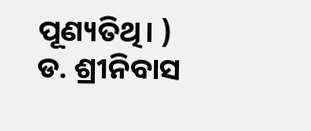ପୂଣ୍ୟତିଥି। )
ଡ. ଶ୍ରୀନିବାସ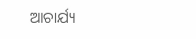ଆଚାର୍ଯ୍ୟ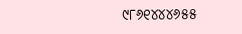୯୮୬୧୪୪୪୬୫୫